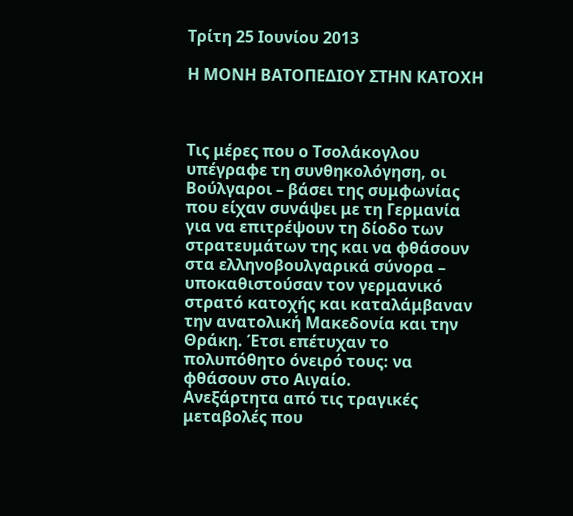Τρίτη 25 Ιουνίου 2013

Η ΜΟΝΗ ΒΑΤΟΠΕΔΙΟΥ ΣΤΗΝ ΚΑΤΟΧΗ



Τις μέρες που ο Τσολάκογλου υπέγραφε τη συνθηκολόγηση, οι Βούλγαροι – βάσει της συμφωνίας που είχαν συνάψει με τη Γερμανία για να επιτρέψουν τη δίοδο των στρατευμάτων της και να φθάσουν στα ελληνοβουλγαρικά σύνορα – υποκαθιστούσαν τον γερμανικό στρατό κατοχής και καταλάμβαναν την ανατολική Μακεδονία και την Θράκη. Έτσι επέτυχαν το πολυπόθητο όνειρό τους: να φθάσουν στο Αιγαίο.
Ανεξάρτητα από τις τραγικές μεταβολές που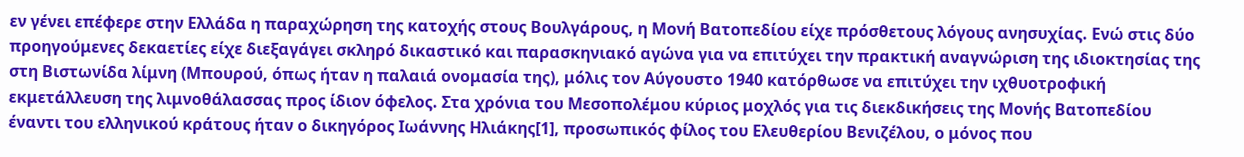εν γένει επέφερε στην Ελλάδα η παραχώρηση της κατοχής στους Βουλγάρους, η Μονή Βατοπεδίου είχε πρόσθετους λόγους ανησυχίας. Ενώ στις δύο προηγούμενες δεκαετίες είχε διεξαγάγει σκληρό δικαστικό και παρασκηνιακό αγώνα για να επιτύχει την πρακτική αναγνώριση της ιδιοκτησίας της στη Βιστωνίδα λίμνη (Μπουρού, όπως ήταν η παλαιά ονομασία της), μόλις τον Αύγουστο 1940 κατόρθωσε να επιτύχει την ιχθυοτροφική εκμετάλλευση της λιμνοθάλασσας προς ίδιον όφελος. Στα χρόνια του Μεσοπολέμου κύριος μοχλός για τις διεκδικήσεις της Μονής Βατοπεδίου έναντι του ελληνικού κράτους ήταν ο δικηγόρος Ιωάννης Ηλιάκης[1], προσωπικός φίλος του Ελευθερίου Βενιζέλου, ο μόνος που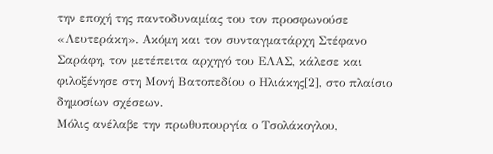την εποχή της παντοδυναμίας του τον προσφωνούσε «Λευτεράκη». Ακόμη και τον συνταγματάρχη Στέφανο Σαράφη, τον μετέπειτα αρχηγό του ΕΛΑΣ, κάλεσε και φιλοξένησε στη Μονή Βατοπεδίου ο Ηλιάκης[2], στο πλαίσιο δημοσίων σχέσεων.
Μόλις ανέλαβε την πρωθυπουργία ο Τσολάκογλου,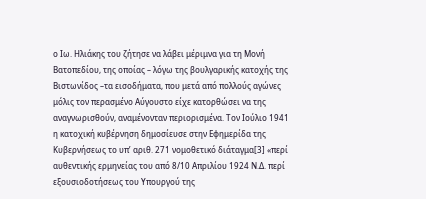ο Ιω. Ηλιάκης του ζήτησε να λάβει μέριμνα για τη Μονή Βατοπεδίου, της οποίας – λόγω της βουλγαρικής κατοχής της Βιστωνίδος –τα εισοδήματα, που μετά από πολλούς αγώνες μόλις τον περασμένο Αύγουστο είχε κατορθώσει να της αναγνωρισθούν, αναμένονταν περιορισμένα. Τον Ιούλιο 1941 η κατοχική κυβέρνηση δημοσίευσε στην Εφημερίδα της Κυβερνήσεως το υπ’ αριθ. 271 νομοθετικό διάταγμα[3] «περί αυθεντικής ερμηνείας του από 8/10 Απριλίου 1924 Ν.Δ. περί εξουσιοδοτήσεως του Υπουργού της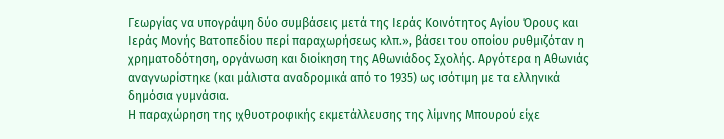Γεωργίας να υπογράψη δύο συμβάσεις μετά της Ιεράς Κοινότητος Αγίου Όρους και Ιεράς Μονής Βατοπεδίου περί παραχωρήσεως κλπ.», βάσει του οποίου ρυθμιζόταν η χρηματοδότηση, οργάνωση και διοίκηση της Αθωνιάδος Σχολής. Αργότερα η Αθωνιάς αναγνωρίστηκε (και μάλιστα αναδρομικά από το 1935) ως ισότιμη με τα ελληνικά δημόσια γυμνάσια.
Η παραχώρηση της ιχθυοτροφικής εκμετάλλευσης της λίμνης Μπουρού είχε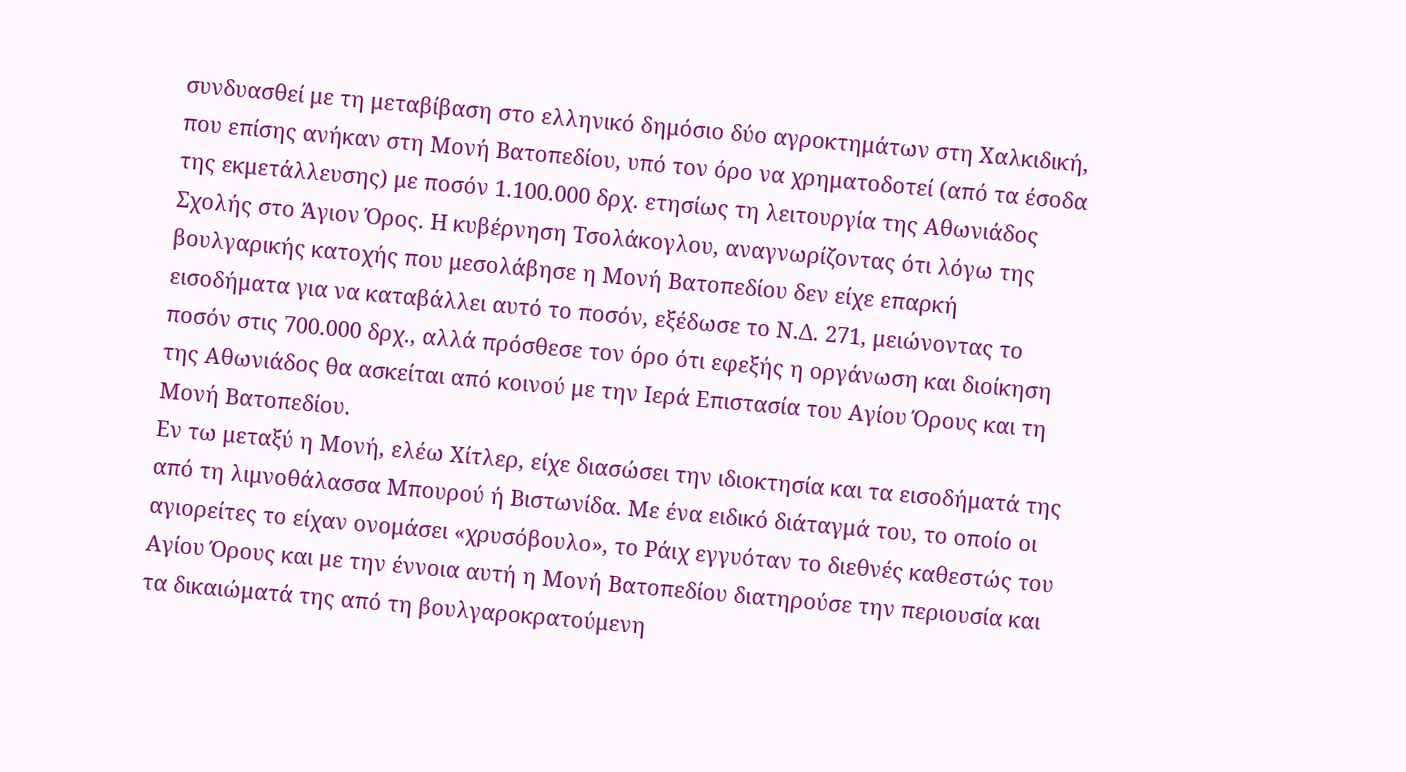συνδυασθεί με τη μεταβίβαση στο ελληνικό δημόσιο δύο αγροκτημάτων στη Χαλκιδική, που επίσης ανήκαν στη Μονή Βατοπεδίου, υπό τον όρο να χρηματοδοτεί (από τα έσοδα της εκμετάλλευσης) με ποσόν 1.100.000 δρχ. ετησίως τη λειτουργία της Αθωνιάδος Σχολής στο Άγιον Όρος. Η κυβέρνηση Τσολάκογλου, αναγνωρίζοντας ότι λόγω της βουλγαρικής κατοχής που μεσολάβησε η Μονή Βατοπεδίου δεν είχε επαρκή εισοδήματα για να καταβάλλει αυτό το ποσόν, εξέδωσε το Ν.Δ. 271, μειώνοντας το ποσόν στις 700.000 δρχ., αλλά πρόσθεσε τον όρο ότι εφεξής η οργάνωση και διοίκηση της Αθωνιάδος θα ασκείται από κοινού με την Ιερά Επιστασία του Αγίου Όρους και τη Μονή Βατοπεδίου.
Εν τω μεταξύ η Μονή, ελέω Χίτλερ, είχε διασώσει την ιδιοκτησία και τα εισοδήματά της από τη λιμνοθάλασσα Μπουρού ή Βιστωνίδα. Με ένα ειδικό διάταγμά του, το οποίο οι αγιορείτες το είχαν ονομάσει «χρυσόβουλο», το Ράιχ εγγυόταν το διεθνές καθεστώς του Αγίου Όρους και με την έννοια αυτή η Μονή Βατοπεδίου διατηρούσε την περιουσία και τα δικαιώματά της από τη βουλγαροκρατούμενη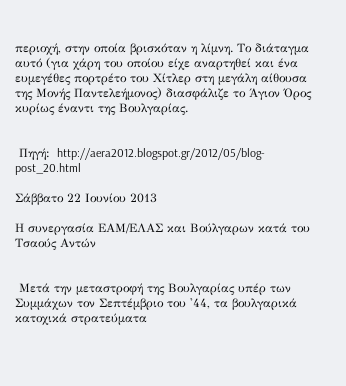περιοχή, στην οποία βρισκόταν η λίμνη. Το διάταγμα αυτό (για χάρη του οποίου είχε αναρτηθεί και ένα ευμεγέθες πορτρέτο του Χίτλερ στη μεγάλη αίθουσα της Μονής Παντελεήμονος) διασφάλιζε το Άγιον Όρος κυρίως έναντι της Βουλγαρίας.


 Πηγή:  http://aera2012.blogspot.gr/2012/05/blog-post_20.html

Σάββατο 22 Ιουνίου 2013

Η συνεργασία ΕΑΜ/ΕΛΑΣ και Βούλγαρων κατά του Τσαούς Αντών


 Μετά την μεταστροφή της Βουλγαρίας υπέρ των Συμμάχων τον Σεπτέμβριο του '44, τα βουλγαρικά κατοχικά στρατεύματα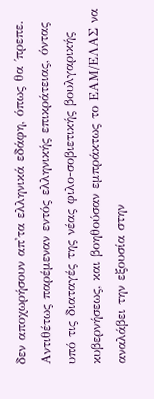δεν αποχωρήσουν απ'τα ελληνικά εδάφη, όπως θα ΄πρεπε. Αντιθέτως παρέμεναν εντός ελληνικής επικράτειας, όντας υπό τις διαταγές της νέας φιλο-σοβιετικής βουλγαρικής κυβερνήσεως, και βοηθούσαν εμπράκτως το ΕΑΜ/ΕΛΑΣ να αναλάβει την εξουσία στην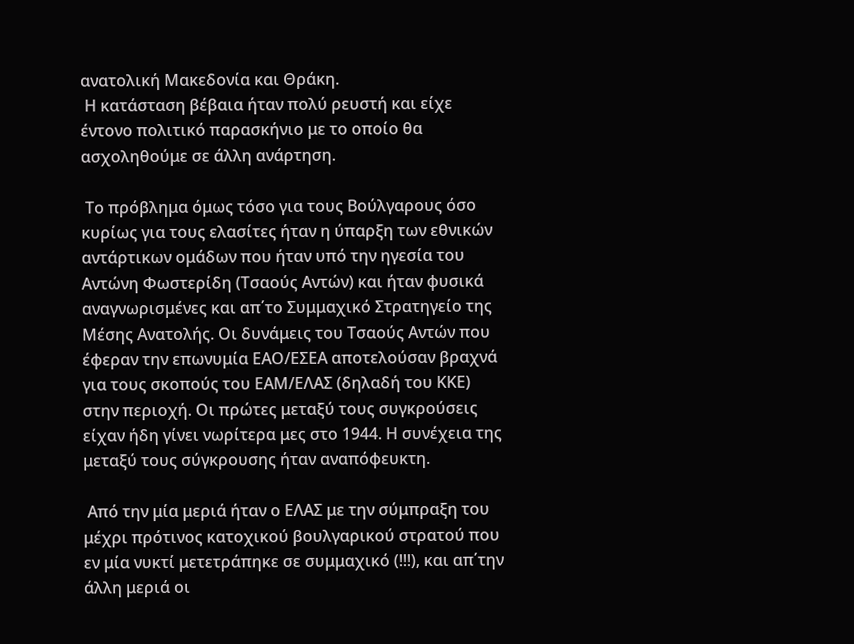ανατολική Μακεδονία και Θράκη.
 Η κατάσταση βέβαια ήταν πολύ ρευστή και είχε έντονο πολιτικό παρασκήνιο με το οποίο θα ασχοληθούμε σε άλλη ανάρτηση.

 Το πρόβλημα όμως τόσο για τους Βούλγαρους όσο κυρίως για τους ελασίτες ήταν η ύπαρξη των εθνικών αντάρτικων ομάδων που ήταν υπό την ηγεσία του Αντώνη Φωστερίδη (Τσαούς Αντών) και ήταν φυσικά αναγνωρισμένες και απ΄το Συμμαχικό Στρατηγείο της Μέσης Ανατολής. Οι δυνάμεις του Τσαούς Αντών που έφεραν την επωνυμία ΕΑΟ/ΕΣΕΑ αποτελούσαν βραχνά για τους σκοπούς του ΕΑΜ/ΕΛΑΣ (δηλαδή του ΚΚΕ) στην περιοχή. Οι πρώτες μεταξύ τους συγκρούσεις είχαν ήδη γίνει νωρίτερα μες στο 1944. Η συνέχεια της μεταξύ τους σύγκρουσης ήταν αναπόφευκτη.

 Από την μία μεριά ήταν ο ΕΛΑΣ με την σύμπραξη του μέχρι πρότινος κατοχικού βουλγαρικού στρατού που εν μία νυκτί μετετράπηκε σε συμμαχικό (!!!), και απ΄την άλλη μεριά οι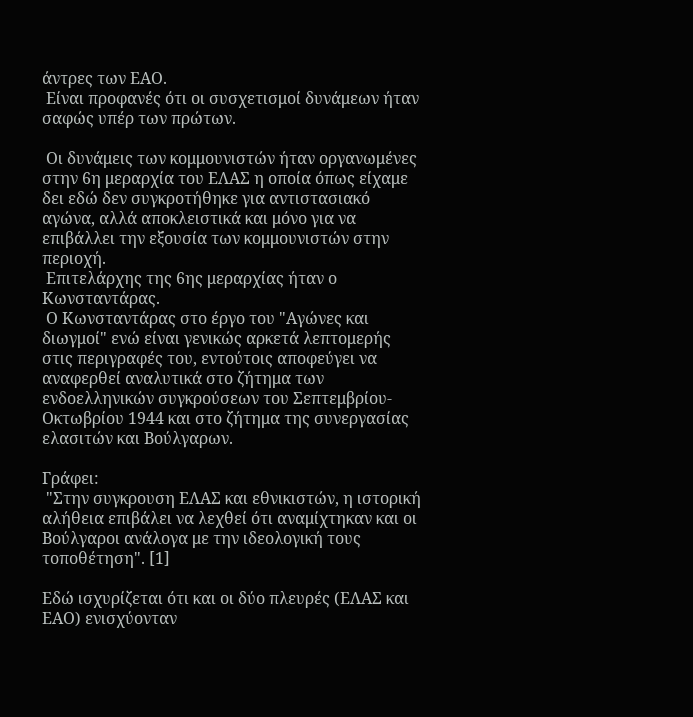άντρες των ΕΑΟ.
 Είναι προφανές ότι οι συσχετισμοί δυνάμεων ήταν σαφώς υπέρ των πρώτων.

 Οι δυνάμεις των κομμουνιστών ήταν οργανωμένες στην 6η μεραρχία του ΕΛΑΣ η οποία όπως είχαμε δει εδώ δεν συγκροτήθηκε για αντιστασιακό αγώνα, αλλά αποκλειστικά και μόνο για να επιβάλλει την εξουσία των κομμουνιστών στην περιοχή.
 Επιτελάρχης της 6ης μεραρχίας ήταν ο Κωνσταντάρας.
 Ο Κωνσταντάρας στο έργο του "Αγώνες και διωγμοί" ενώ είναι γενικώς αρκετά λεπτομερής στις περιγραφές του, εντούτοις αποφεύγει να αναφερθεί αναλυτικά στο ζήτημα των ενδοελληνικών συγκρούσεων του Σεπτεμβρίου-Οκτωβρίου 1944 και στο ζήτημα της συνεργασίας ελασιτών και Βούλγαρων.

Γράφει:
 "Στην συγκρουση ΕΛΑΣ και εθνικιστών, η ιστορική αλήθεια επιβάλει να λεχθεί ότι αναμίχτηκαν και οι Βούλγαροι ανάλογα με την ιδεολογική τους τοποθέτηση". [1]

Εδώ ισχυρίζεται ότι και οι δύο πλευρές (ΕΛΑΣ και ΕΑΟ) ενισχύονταν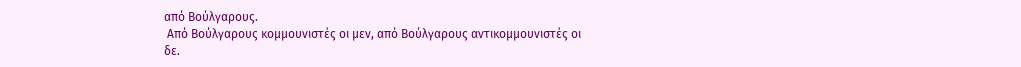από Βούλγαρους.
 Από Βούλγαρους κομμουνιστές οι μεν, από Βούλγαρους αντικομμουνιστές οι δε.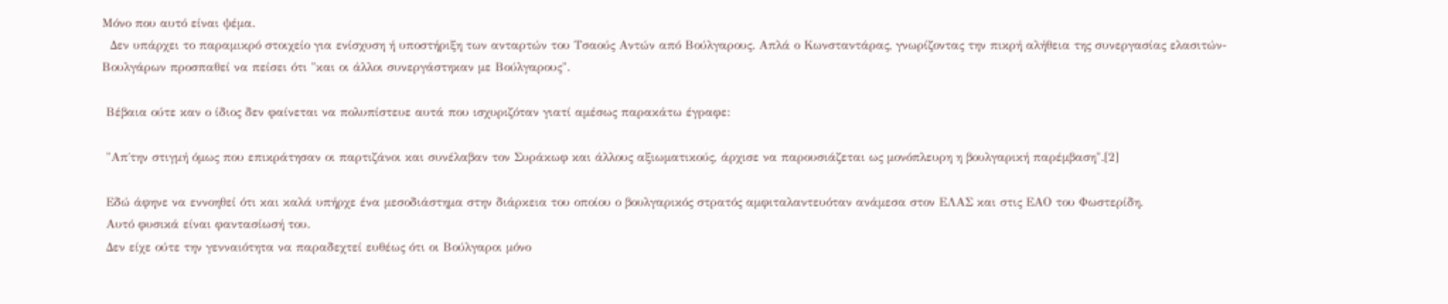Μόνο που αυτό είναι ψέμα.
  Δεν υπάρχει το παραμικρό στοιχείο για ενίσχυση ή υποστήριξη των ανταρτών του Τσαούς Αντών από Βούλγαρους. Απλά ο Κωνσταντάρας, γνωρίζοντας την πικρή αλήθεια της συνεργασίας ελασιτών-Βουλγάρων προσπαθεί να πείσει ότι "και οι άλλοι συνεργάστηκαν με Βούλγαρους".

 Βέβαια ούτε καν ο ίδιος δεν φαίνεται να πολυπίστευε αυτά που ισχυριζόταν γιατί αμέσως παρακάτω έγραφε:

 "Απ΄την στιγμή όμως που επικράτησαν οι παρτιζάνοι και συνέλαβαν τον Συράκωφ και άλλους αξιωματικούς, άρχισε να παρουσιάζεται ως μονόπλευρη η βουλγαρική παρέμβαση".[2]

 Εδώ άφηνε να εννοηθεί ότι και καλά υπήρχε ένα μεσοδιάστημα στην διάρκεια του οποίου ο βουλγαρικός στρατός αμφιταλαντευόταν ανάμεσα στον ΕΛΑΣ και στις ΕΑΟ του Φωστερίδη.
 Αυτό φυσικά είναι φαντασίωσή του.
 Δεν είχε ούτε την γενναιότητα να παραδεχτεί ευθέως ότι οι Βούλγαροι μόνο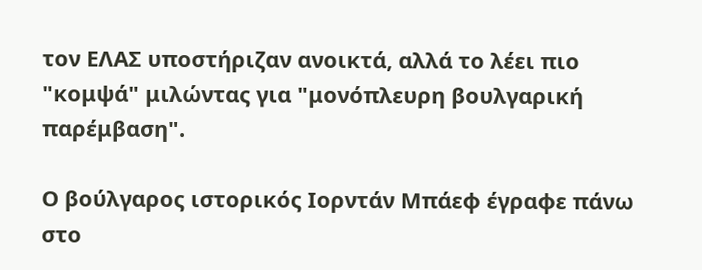τον ΕΛΑΣ υποστήριζαν ανοικτά, αλλά το λέει πιο "κομψά" μιλώντας για "μονόπλευρη βουλγαρική παρέμβαση".

Ο βούλγαρος ιστορικός Ιορντάν Μπάεφ έγραφε πάνω στο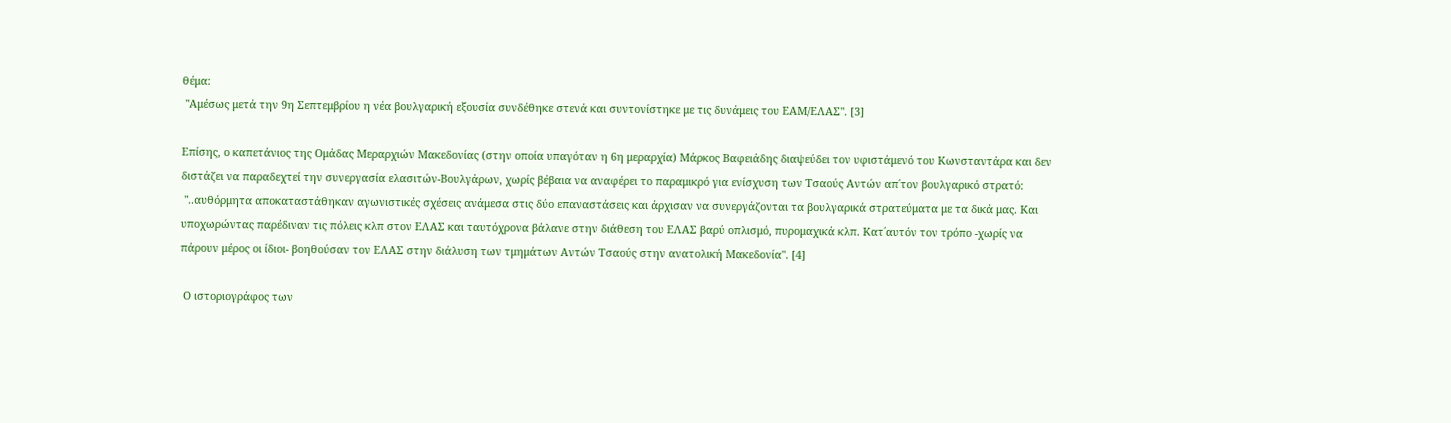θέμα:
 "Αμέσως μετά την 9η Σεπτεμβρίου η νέα βουλγαρική εξουσία συνδέθηκε στενά και συντονίστηκε με τις δυνάμεις του ΕΑΜ/ΕΛΑΣ". [3]

Επίσης, ο καπετάνιος της Ομάδας Μεραρχιών Μακεδονίας (στην οποία υπαγόταν η 6η μεραρχία) Μάρκος Βαφειάδης διαψεύδει τον υφιστάμενό του Κωνσταντάρα και δεν διστάζει να παραδεχτεί την συνεργασία ελασιτών-Βουλγάρων, χωρίς βέβαια να αναφέρει το παραμικρό για ενίσχυση των Τσαούς Αντών απ΄τον βουλγαρικό στρατό:
 "..αυθόρμητα αποκαταστάθηκαν αγωνιστικές σχέσεις ανάμεσα στις δύο επαναστάσεις και άρχισαν να συνεργάζονται τα βουλγαρικά στρατεύματα με τα δικά μας. Και υποχωρώντας παρέδιναν τις πόλεις κλπ στον ΕΛΑΣ και ταυτόχρονα βάλανε στην διάθεση του ΕΛΑΣ βαρύ οπλισμό, πυρομαχικά κλπ. Κατ΄αυτόν τον τρόπο -χωρίς να πάρουν μέρος οι ίδιοι- βοηθούσαν τον ΕΛΑΣ στην διάλυση των τμημάτων Αντών Τσαούς στην ανατολική Μακεδονία". [4]

 Ο ιστοριογράφος των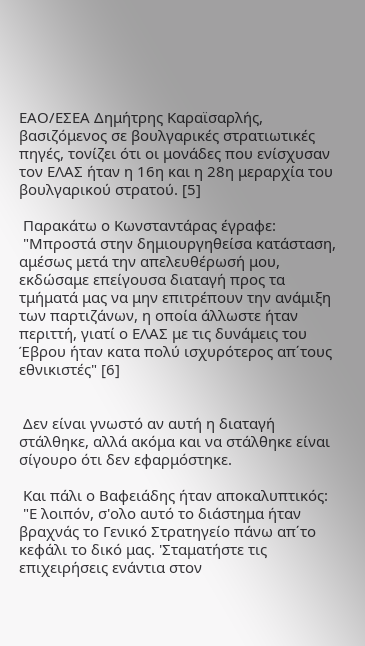ΕΑΟ/ΕΣΕΑ Δημήτρης Καραϊσαρλής, βασιζόμενος σε βουλγαρικές στρατιωτικές πηγές, τονίζει ότι οι μονάδες που ενίσχυσαν τον ΕΛΑΣ ήταν η 16η και η 28η μεραρχία του βουλγαρικού στρατού. [5]

 Παρακάτω ο Κωνσταντάρας έγραφε:
 "Μπροστά στην δημιουργηθείσα κατάσταση, αμέσως μετά την απελευθέρωσή μου, εκδώσαμε επείγουσα διαταγή προς τα τμήματά μας να μην επιτρέπουν την ανάμιξη των παρτιζάνων, η οποία άλλωστε ήταν περιττή, γιατί ο ΕΛΑΣ με τις δυνάμεις του Έβρου ήταν κατα πολύ ισχυρότερος απ΄τους εθνικιστές" [6]


 Δεν είναι γνωστό αν αυτή η διαταγή στάλθηκε, αλλά ακόμα και να στάλθηκε είναι σίγουρο ότι δεν εφαρμόστηκε.

 Και πάλι ο Βαφειάδης ήταν αποκαλυπτικός:
 "Ε λοιπόν, σ'ολο αυτό το διάστημα ήταν βραχνάς το Γενικό Στρατηγείο πάνω απ΄το κεφάλι το δικό μας. 'Σταματήστε τις επιχειρήσεις ενάντια στον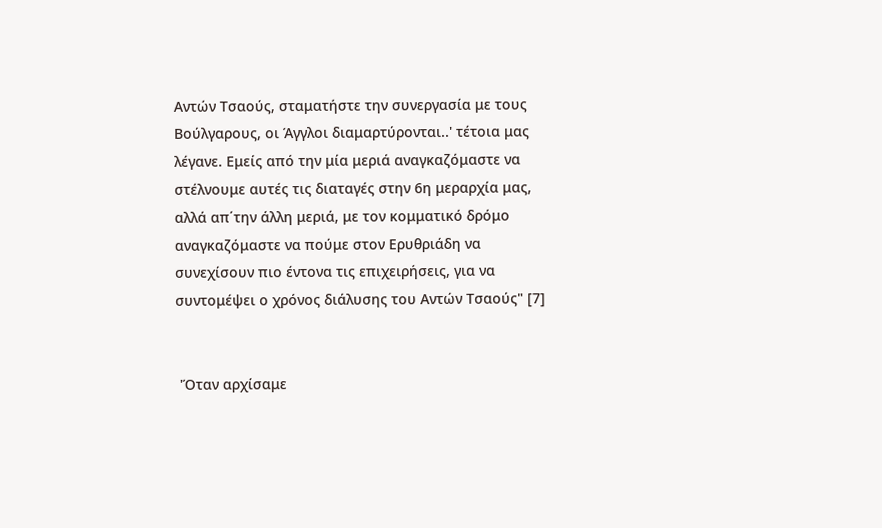Αντών Τσαούς, σταματήστε την συνεργασία με τους Βούλγαρους, οι Άγγλοι διαμαρτύρονται..' τέτοια μας λέγανε. Εμείς από την μία μεριά αναγκαζόμαστε να στέλνουμε αυτές τις διαταγές στην 6η μεραρχία μας, αλλά απ΄την άλλη μεριά, με τον κομματικό δρόμο αναγκαζόμαστε να πούμε στον Ερυθριάδη να συνεχίσουν πιο έντονα τις επιχειρήσεις, για να συντομέψει ο χρόνος διάλυσης του Αντών Τσαούς" [7]


 'Όταν αρχίσαμε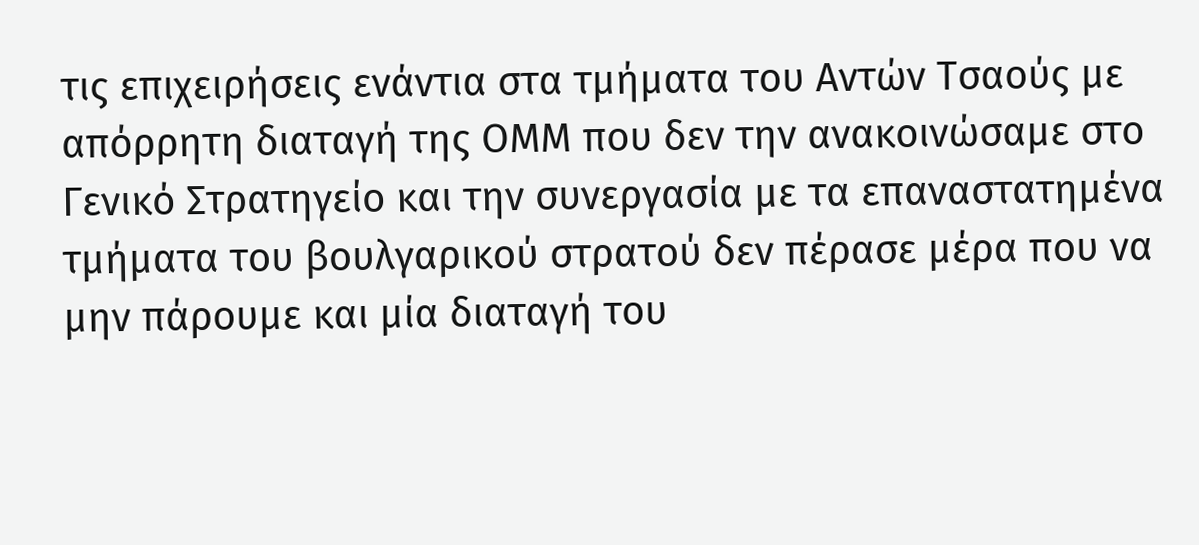τις επιχειρήσεις ενάντια στα τμήματα του Αντών Τσαούς με απόρρητη διαταγή της ΟΜΜ που δεν την ανακοινώσαμε στο Γενικό Στρατηγείο και την συνεργασία με τα επαναστατημένα τμήματα του βουλγαρικού στρατού δεν πέρασε μέρα που να μην πάρουμε και μία διαταγή του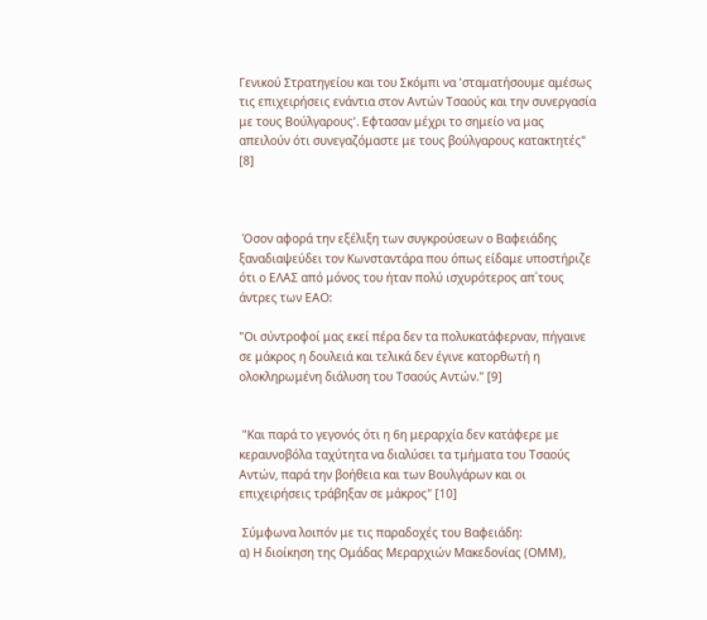Γενικού Στρατηγείου και του Σκόμπι να 'σταματήσουμε αμέσως τις επιχειρήσεις ενάντια στον Αντών Τσαούς και την συνεργασία με τους Βούλγαρους'. Εφτασαν μέχρι το σημείο να μας απειλούν ότι συνεγαζόμαστε με τους βούλγαρους κατακτητές" [8]



 Όσον αφορά την εξέλιξη των συγκρούσεων ο Βαφειάδης ξαναδιαψεύδει τον Κωνσταντάρα που όπως είδαμε υποστήριζε ότι ο ΕΛΑΣ από μόνος του ήταν πολύ ισχυρότερος απ΄τους άντρες των ΕΑΟ:

"Οι σύντροφοί μας εκεί πέρα δεν τα πολυκατάφερναν, πήγαινε σε μάκρος η δουλειά και τελικά δεν έγινε κατορθωτή η ολοκληρωμένη διάλυση του Τσαούς Αντών." [9]


 "Και παρά το γεγονός ότι η 6η μεραρχία δεν κατάφερε με κεραυνοβόλα ταχύτητα να διαλύσει τα τμήματα του Τσαούς Αντών, παρά την βοήθεια και των Βουλγάρων και οι επιχειρήσεις τράβηξαν σε μάκρος" [10]

 Σύμφωνα λοιπόν με τις παραδοχές του Βαφειάδη:
α) Η διοίκηση της Ομάδας Μεραρχιών Μακεδονίας (ΟΜΜ),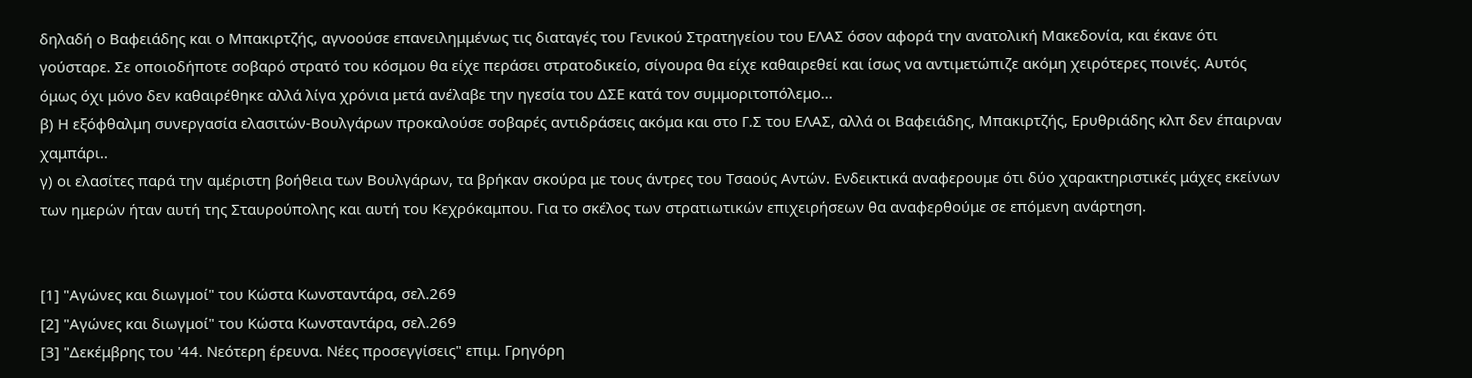δηλαδή ο Βαφειάδης και ο Μπακιρτζής, αγνοούσε επανειλημμένως τις διαταγές του Γενικού Στρατηγείου του ΕΛΑΣ όσον αφορά την ανατολική Μακεδονία, και έκανε ότι γούσταρε. Σε οποιοδήποτε σοβαρό στρατό του κόσμου θα είχε περάσει στρατοδικείο, σίγουρα θα είχε καθαιρεθεί και ίσως να αντιμετώπιζε ακόμη χειρότερες ποινές. Αυτός όμως όχι μόνο δεν καθαιρέθηκε αλλά λίγα χρόνια μετά ανέλαβε την ηγεσία του ΔΣΕ κατά τον συμμοριτοπόλεμο...
β) Η εξόφθαλμη συνεργασία ελασιτών-Βουλγάρων προκαλούσε σοβαρές αντιδράσεις ακόμα και στο Γ.Σ του ΕΛΑΣ, αλλά οι Βαφειάδης, Μπακιρτζής, Ερυθριάδης κλπ δεν έπαιρναν χαμπάρι..
γ) οι ελασίτες παρά την αμέριστη βοήθεια των Βουλγάρων, τα βρήκαν σκούρα με τους άντρες του Τσαούς Αντών. Ενδεικτικά αναφερουμε ότι δύο χαρακτηριστικές μάχες εκείνων των ημερών ήταν αυτή της Σταυρούπολης και αυτή του Κεχρόκαμπου. Για το σκέλος των στρατιωτικών επιχειρήσεων θα αναφερθούμε σε επόμενη ανάρτηση.


[1] "Αγώνες και διωγμοί" του Κώστα Κωνσταντάρα, σελ.269
[2] "Αγώνες και διωγμοί" του Κώστα Κωνσταντάρα, σελ.269
[3] "Δεκέμβρης του '44. Νεότερη έρευνα. Νέες προσεγγίσεις" επιμ. Γρηγόρη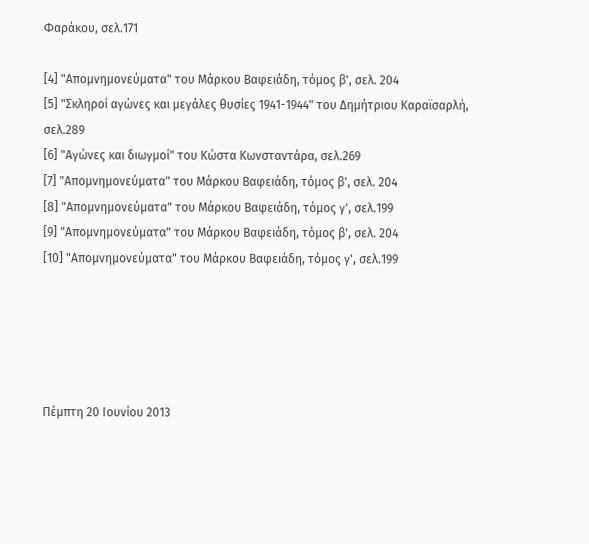Φαράκου, σελ.171

[4] "Απομνημονεύματα" του Μάρκου Βαφειάδη, τόμος β', σελ. 204
[5] "Σκληροί αγώνες και μεγάλες θυσίες 1941-1944" του Δημήτριου Καραϊσαρλή, σελ.289
[6] "Αγώνες και διωγμοί" του Κώστα Κωνσταντάρα, σελ.269
[7] "Απομνημονεύματα" του Μάρκου Βαφειάδη, τόμος β', σελ. 204
[8] "Απομνημονεύματα" του Μάρκου Βαφειάδη, τόμος γ', σελ.199
[9] "Απομνημονεύματα" του Μάρκου Βαφειάδη, τόμος β', σελ. 204
[10] "Απομνημονεύματα" του Μάρκου Βαφειάδη, τόμος γ', σελ.199





Πέμπτη 20 Ιουνίου 2013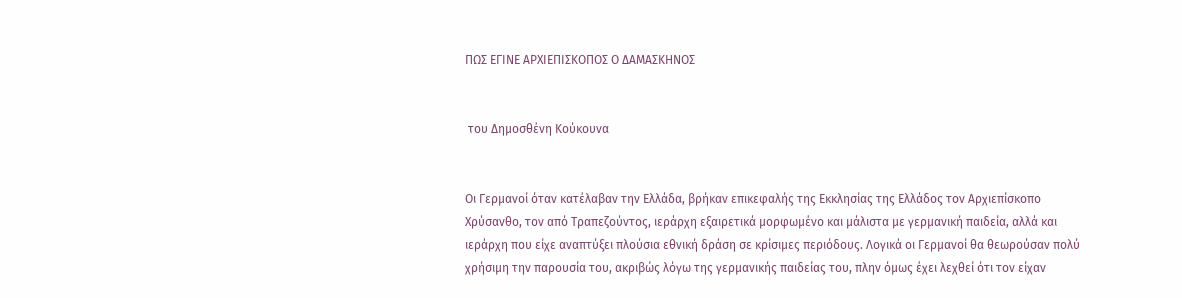ΠΩΣ ΕΓΙΝΕ ΑΡΧΙΕΠΙΣΚΟΠΟΣ Ο ΔΑΜΑΣΚΗΝΟΣ


 του Δημοσθένη Κούκουνα


Οι Γερμανοί όταν κατέλαβαν την Ελλάδα, βρήκαν επικεφαλής της Εκκλησίας της Ελλάδος τον Αρχιεπίσκοπο Χρύσανθο, τον από Τραπεζούντος, ιεράρχη εξαιρετικά μορφωμένο και μάλιστα με γερμανική παιδεία, αλλά και ιεράρχη που είχε αναπτύξει πλούσια εθνική δράση σε κρίσιμες περιόδους. Λογικά οι Γερμανοί θα θεωρούσαν πολύ χρήσιμη την παρουσία του, ακριβώς λόγω της γερμανικής παιδείας του, πλην όμως έχει λεχθεί ότι τον είχαν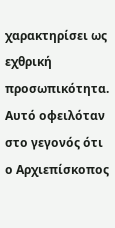χαρακτηρίσει ως εχθρική προσωπικότητα. Αυτό οφειλόταν στο γεγονός ότι ο Αρχιεπίσκοπος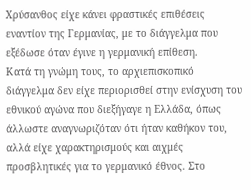Χρύσανθος είχε κάνει φραστικές επιθέσεις εναντίον της Γερμανίας, με το διάγγελμα που εξέδωσε όταν έγινε η γερμανική επίθεση.
Κατά τη γνώμη τους, το αρχιεπισκοπικό διάγγελμα δεν είχε περιορισθεί στην ενίσχυση του εθνικού αγώνα που διεξήγαγε η Ελλάδα, όπως άλλωστε αναγνωριζόταν ότι ήταν καθήκον του, αλλά είχε χαρακτηρισμούς και αιχμές προσβλητικές για το γερμανικό έθνος. Στο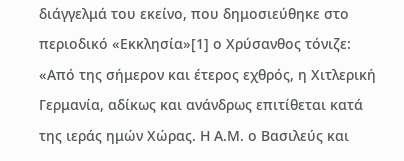διάγγελμά του εκείνο, που δημοσιεύθηκε στο περιοδικό «Εκκλησία»[1] ο Χρύσανθος τόνιζε:
«Από της σήμερον και έτερος εχθρός, η Χιτλερική Γερμανία, αδίκως και ανάνδρως επιτίθεται κατά της ιεράς ημών Χώρας. Η Α.Μ. ο Βασιλεύς και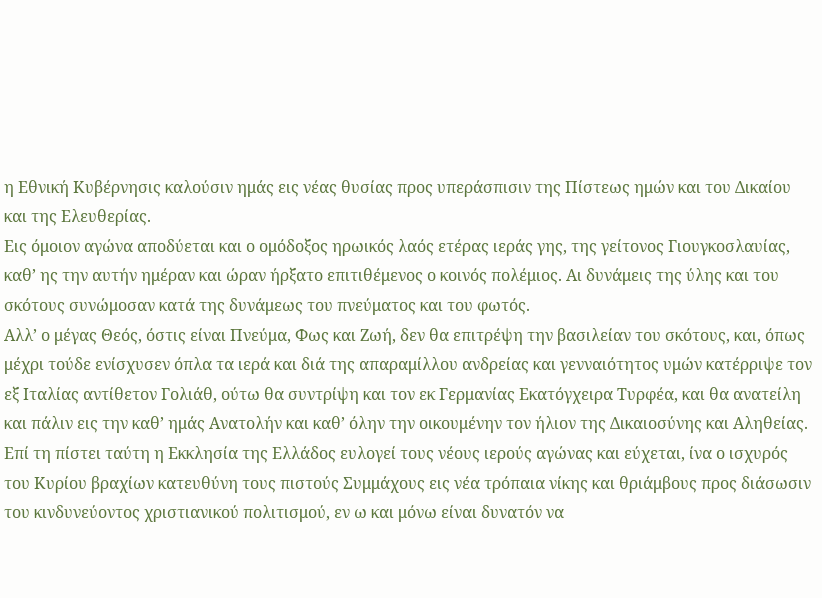η Εθνική Κυβέρνησις καλούσιν ημάς εις νέας θυσίας προς υπεράσπισιν της Πίστεως ημών και του Δικαίου και της Ελευθερίας.
Εις όμοιον αγώνα αποδύεται και ο ομόδοξος ηρωικός λαός ετέρας ιεράς γης, της γείτονος Γιουγκοσλαυίας, καθ’ ης την αυτήν ημέραν και ώραν ήρξατο επιτιθέμενος ο κοινός πολέμιος. Αι δυνάμεις της ύλης και του σκότους συνώμοσαν κατά της δυνάμεως του πνεύματος και του φωτός.
Αλλ’ ο μέγας Θεός, όστις είναι Πνεύμα, Φως και Ζωή, δεν θα επιτρέψη την βασιλείαν του σκότους, και, όπως μέχρι τούδε ενίσχυσεν όπλα τα ιερά και διά της απαραμίλλου ανδρείας και γενναιότητος υμών κατέρριψε τον εξ Ιταλίας αντίθετον Γολιάθ, ούτω θα συντρίψη και τον εκ Γερμανίας Εκατόγχειρα Τυρφέα, και θα ανατείλη και πάλιν εις την καθ’ ημάς Ανατολήν και καθ’ όλην την οικουμένην τον ήλιον της Δικαιοσύνης και Αληθείας.
Επί τη πίστει ταύτη η Εκκλησία της Ελλάδος ευλογεί τους νέους ιερούς αγώνας και εύχεται, ίνα ο ισχυρός του Κυρίου βραχίων κατευθύνη τους πιστούς Συμμάχους εις νέα τρόπαια νίκης και θριάμβους προς διάσωσιν του κινδυνεύοντος χριστιανικού πολιτισμού, εν ω και μόνω είναι δυνατόν να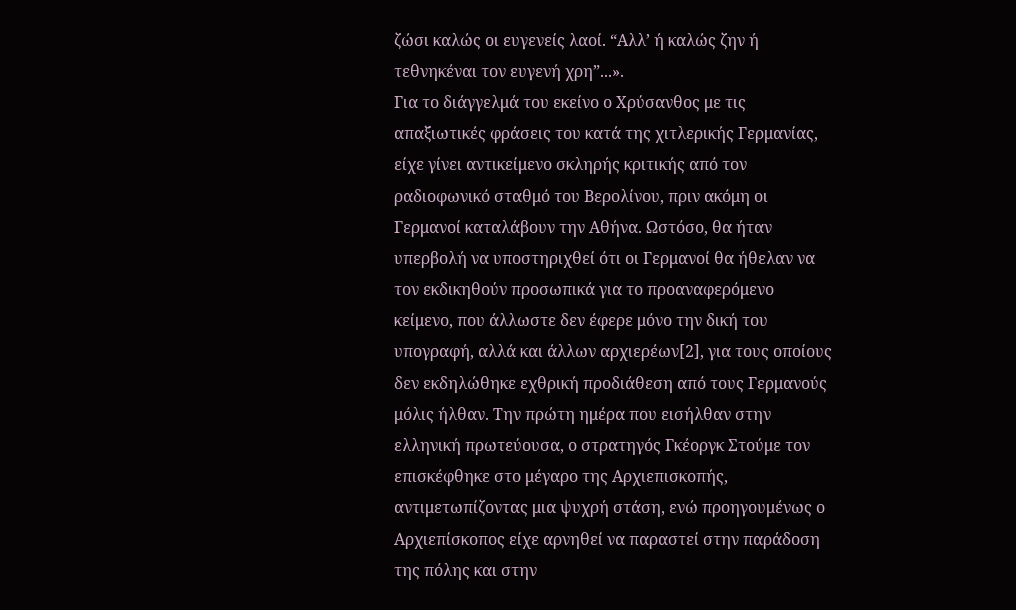ζώσι καλώς οι ευγενείς λαοί. “Αλλ’ ή καλώς ζην ή τεθνηκέναι τον ευγενή χρη”...».
Για το διάγγελμά του εκείνο ο Χρύσανθος με τις απαξιωτικές φράσεις του κατά της χιτλερικής Γερμανίας, είχε γίνει αντικείμενο σκληρής κριτικής από τον ραδιοφωνικό σταθμό του Βερολίνου, πριν ακόμη οι Γερμανοί καταλάβουν την Αθήνα. Ωστόσο, θα ήταν υπερβολή να υποστηριχθεί ότι οι Γερμανοί θα ήθελαν να τον εκδικηθούν προσωπικά για το προαναφερόμενο κείμενο, που άλλωστε δεν έφερε μόνο την δική του υπογραφή, αλλά και άλλων αρχιερέων[2], για τους οποίους δεν εκδηλώθηκε εχθρική προδιάθεση από τους Γερμανούς μόλις ήλθαν. Την πρώτη ημέρα που εισήλθαν στην ελληνική πρωτεύουσα, ο στρατηγός Γκέοργκ Στούμε τον επισκέφθηκε στο μέγαρο της Αρχιεπισκοπής, αντιμετωπίζοντας μια ψυχρή στάση, ενώ προηγουμένως ο Αρχιεπίσκοπος είχε αρνηθεί να παραστεί στην παράδοση της πόλης και στην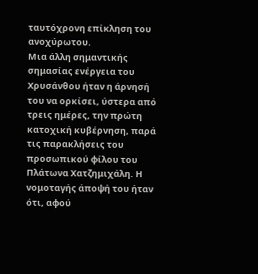ταυτόχρονη επίκληση του ανοχύρωτου.
Μια άλλη σημαντικής σημασίας ενέργεια του Χρυσάνθου ήταν η άρνησή του να ορκίσει, ύστερα από τρεις ημέρες, την πρώτη κατοχική κυβέρνηση, παρά τις παρακλήσεις του προσωπικού φίλου του Πλάτωνα Χατζημιχάλη. Η νομοταγής άποψή του ήταν ότι, αφού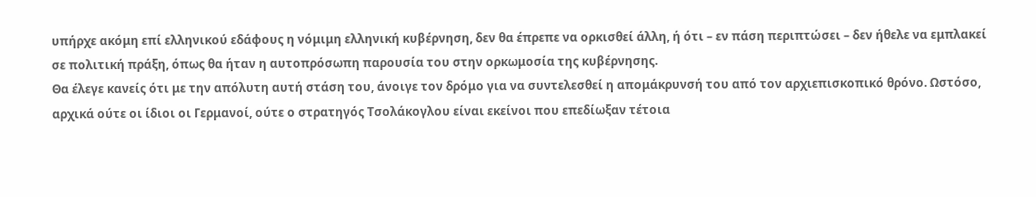υπήρχε ακόμη επί ελληνικού εδάφους η νόμιμη ελληνική κυβέρνηση, δεν θα έπρεπε να ορκισθεί άλλη, ή ότι – εν πάση περιπτώσει – δεν ήθελε να εμπλακεί σε πολιτική πράξη, όπως θα ήταν η αυτοπρόσωπη παρουσία του στην ορκωμοσία της κυβέρνησης.
Θα έλεγε κανείς ότι με την απόλυτη αυτή στάση του, άνοιγε τον δρόμο για να συντελεσθεί η απομάκρυνσή του από τον αρχιεπισκοπικό θρόνο. Ωστόσο, αρχικά ούτε οι ίδιοι οι Γερμανοί, ούτε ο στρατηγός Τσολάκογλου είναι εκείνοι που επεδίωξαν τέτοια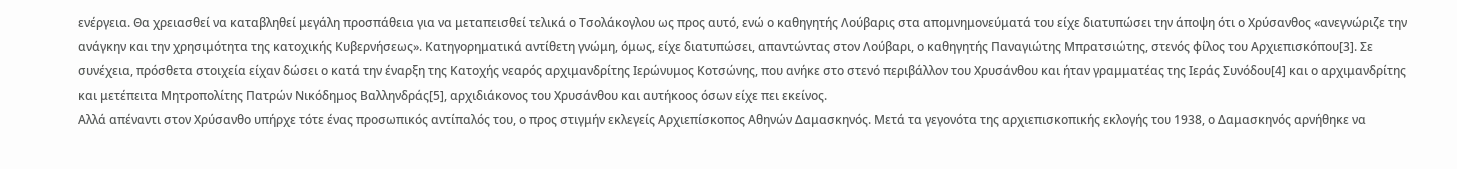ενέργεια. Θα χρειασθεί να καταβληθεί μεγάλη προσπάθεια για να μεταπεισθεί τελικά ο Τσολάκογλου ως προς αυτό, ενώ ο καθηγητής Λούβαρις στα απομνημονεύματά του είχε διατυπώσει την άποψη ότι ο Χρύσανθος «ανεγνώριζε την ανάγκην και την χρησιμότητα της κατοχικής Κυβερνήσεως». Κατηγορηματικά αντίθετη γνώμη, όμως, είχε διατυπώσει, απαντώντας στον Λούβαρι, ο καθηγητής Παναγιώτης Μπρατσιώτης, στενός φίλος του Αρχιεπισκόπου[3]. Σε συνέχεια, πρόσθετα στοιχεία είχαν δώσει ο κατά την έναρξη της Κατοχής νεαρός αρχιμανδρίτης Ιερώνυμος Κοτσώνης, που ανήκε στο στενό περιβάλλον του Χρυσάνθου και ήταν γραμματέας της Ιεράς Συνόδου[4] και ο αρχιμανδρίτης και μετέπειτα Μητροπολίτης Πατρών Νικόδημος Βαλληνδράς[5], αρχιδιάκονος του Χρυσάνθου και αυτήκοος όσων είχε πει εκείνος.
Αλλά απέναντι στον Χρύσανθο υπήρχε τότε ένας προσωπικός αντίπαλός του, ο προς στιγμήν εκλεγείς Αρχιεπίσκοπος Αθηνών Δαμασκηνός. Μετά τα γεγονότα της αρχιεπισκοπικής εκλογής του 1938, ο Δαμασκηνός αρνήθηκε να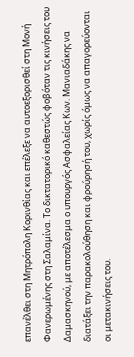επανέλθει στη Μητρόπολη Κορινθίας και επέλεξε να αυτοεξορισθεί στη Μονή Φανερωμένης στη Σαλαμίνα. Το δικτατορικό καθεστώς φοβόταν τις κινήσεις του Δαμασκηνού, με αποτέλεσμα ο υπουργός Ασφαλείας Κων. Μανιαδάκης να διατάξει την παρακολούθηση και φρούρησή του, χωρίς όμως να απαγορεύονται οι μετακινήσεις του.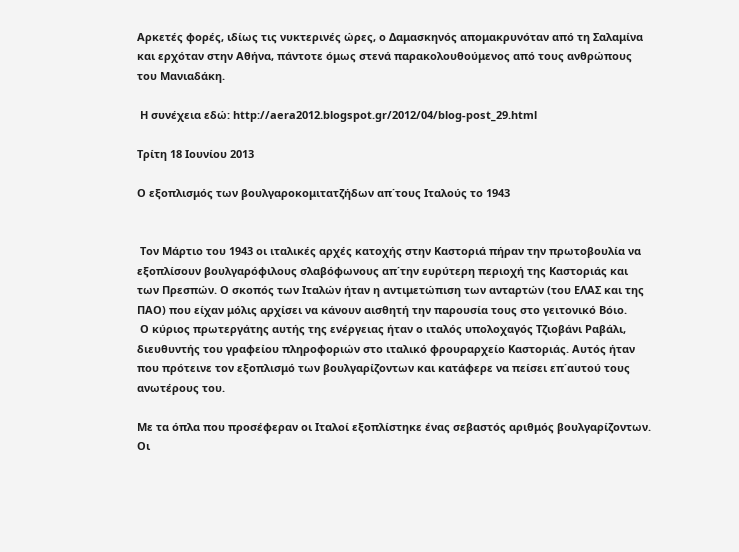Αρκετές φορές, ιδίως τις νυκτερινές ώρες, ο Δαμασκηνός απομακρυνόταν από τη Σαλαμίνα και ερχόταν στην Αθήνα, πάντοτε όμως στενά παρακολουθούμενος από τους ανθρώπους του Μανιαδάκη.

 Η συνέχεια εδώ: http://aera2012.blogspot.gr/2012/04/blog-post_29.html

Τρίτη 18 Ιουνίου 2013

Ο εξοπλισμός των βουλγαροκομιτατζήδων απ΄τους Ιταλούς το 1943


 Τον Μάρτιο του 1943 οι ιταλικές αρχές κατοχής στην Καστοριά πήραν την πρωτοβουλία να εξοπλίσουν βουλγαρόφιλους σλαβόφωνους απ΄την ευρύτερη περιοχή της Καστοριάς και των Πρεσπών. Ο σκοπός των Ιταλών ήταν η αντιμετώπιση των ανταρτών (του ΕΛΑΣ και της ΠΑΟ) που είχαν μόλις αρχίσει να κάνουν αισθητή την παρουσία τους στο γειτονικό Βόιο.
 Ο κύριος πρωτεργάτης αυτής της ενέργειας ήταν ο ιταλός υπολοχαγός Τζιοβάνι Ραβάλι, διευθυντής του γραφείου πληροφοριών στο ιταλικό φρουραρχείο Καστοριάς. Αυτός ήταν που πρότεινε τον εξοπλισμό των βουλγαρίζοντων και κατάφερε να πείσει επ΄αυτού τους ανωτέρους του.

Με τα όπλα που προσέφεραν οι Ιταλοί εξοπλίστηκε ένας σεβαστός αριθμός βουλγαρίζοντων. Οι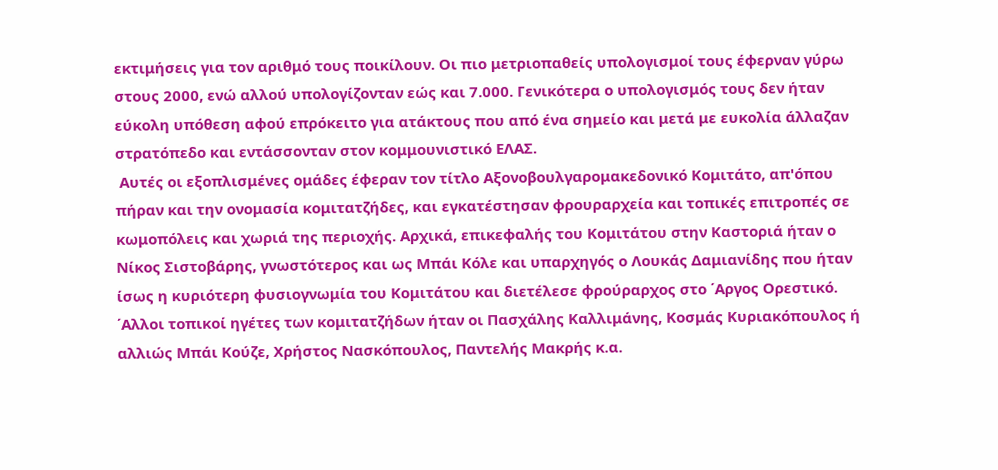εκτιμήσεις για τον αριθμό τους ποικίλουν. Οι πιο μετριοπαθείς υπολογισμοί τους έφερναν γύρω στους 2000, ενώ αλλού υπολογίζονταν εώς και 7.000. Γενικότερα ο υπολογισμός τους δεν ήταν εύκολη υπόθεση αφού επρόκειτο για ατάκτους που από ένα σημείο και μετά με ευκολία άλλαζαν στρατόπεδο και εντάσσονταν στον κομμουνιστικό ΕΛΑΣ.
 Αυτές οι εξοπλισμένες ομάδες έφεραν τον τίτλο Αξονοβουλγαρομακεδονικό Κομιτάτο, απ'όπου πήραν και την ονομασία κομιτατζήδες, και εγκατέστησαν φρουραρχεία και τοπικές επιτροπές σε κωμοπόλεις και χωριά της περιοχής. Αρχικά, επικεφαλής του Κομιτάτου στην Καστοριά ήταν ο Νίκος Σιστοβάρης, γνωστότερος και ως Μπάι Κόλε και υπαρχηγός ο Λουκάς Δαμιανίδης που ήταν ίσως η κυριότερη φυσιογνωμία του Κομιτάτου και διετέλεσε φρούραρχος στο ΄Αργος Ορεστικό. ΄Αλλοι τοπικοί ηγέτες των κομιτατζήδων ήταν οι Πασχάλης Καλλιμάνης, Κοσμάς Κυριακόπουλος ή αλλιώς Μπάι Κούζε, Χρήστος Νασκόπουλος, Παντελής Μακρής κ.α.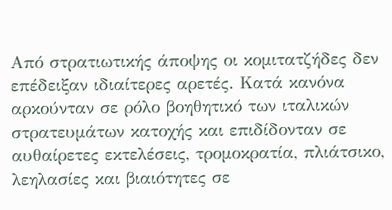Από στρατιωτικής άποψης οι κομιτατζήδες δεν επέδειξαν ιδιαίτερες αρετές. Κατά κανόνα αρκούνταν σε ρόλο βοηθητικό των ιταλικών στρατευμάτων κατοχής και επιδίδονταν σε αυθαίρετες εκτελέσεις, τρομοκρατία, πλιάτσικο, λεηλασίες και βιαιότητες σε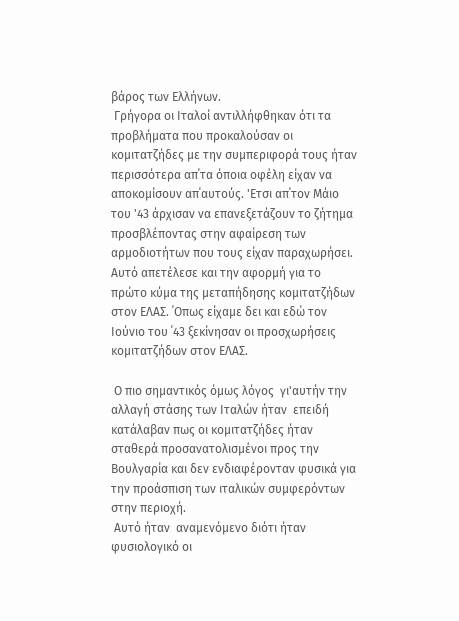βάρος των Ελλήνων.
 Γρήγορα οι Ιταλοί αντιλλήφθηκαν ότι τα προβλήματα που προκαλούσαν οι κομιτατζήδες με την συμπεριφορά τους ήταν περισσότερα απ΄τα όποια οφέλη είχαν να αποκομίσουν απ΄αυτούς. 'Ετσι απ΄τον Μάιο του '43 άρχισαν να επανεξετάζουν το ζήτημα προσβλέποντας στην αφαίρεση των  αρμοδιοτήτων που τους είχαν παραχωρήσει. Αυτό απετέλεσε και την αφορμή για το πρώτο κύμα της μεταπήδησης κομιτατζήδων στον ΕΛΑΣ. ΄Οπως είχαμε δει και εδώ τον Ιούνιο του ΄43 ξεκίνησαν οι προσχωρήσεις κομιτατζήδων στον ΕΛΑΣ.

 Ο πιο σημαντικός όμως λόγος  γι'αυτήν την αλλαγή στάσης των Ιταλών ήταν  επειδή κατάλαβαν πως οι κομιτατζήδες ήταν σταθερά προσανατολισμένοι προς την Βουλγαρία και δεν ενδιαφέρονταν φυσικά για την προάσπιση των ιταλικών συμφερόντων στην περιοχή.
 Αυτό ήταν  αναμενόμενο διότι ήταν φυσιολογικό οι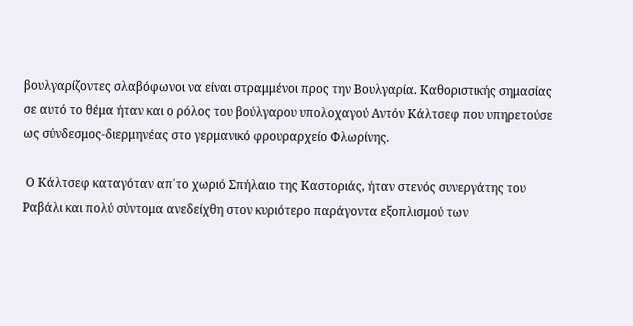βουλγαρίζοντες σλαβόφωνοι να είναι στραμμένοι προς την Βουλγαρία. Καθοριστικής σημασίας σε αυτό το θέμα ήταν και ο ρόλος του βούλγαρου υπολοχαγού Αντόν Κάλτσεφ που υπηρετούσε ως σύνδεσμος-διερμηνέας στο γερμανικό φρουραρχείο Φλωρίνης.

 Ο Κάλτσεφ καταγόταν απ΄το χωριό Σπήλαιο της Καστοριάς, ήταν στενός συνεργάτης του Ραβάλι και πολύ σύντομα ανεδείχθη στον κυριότερο παράγοντα εξοπλισμού των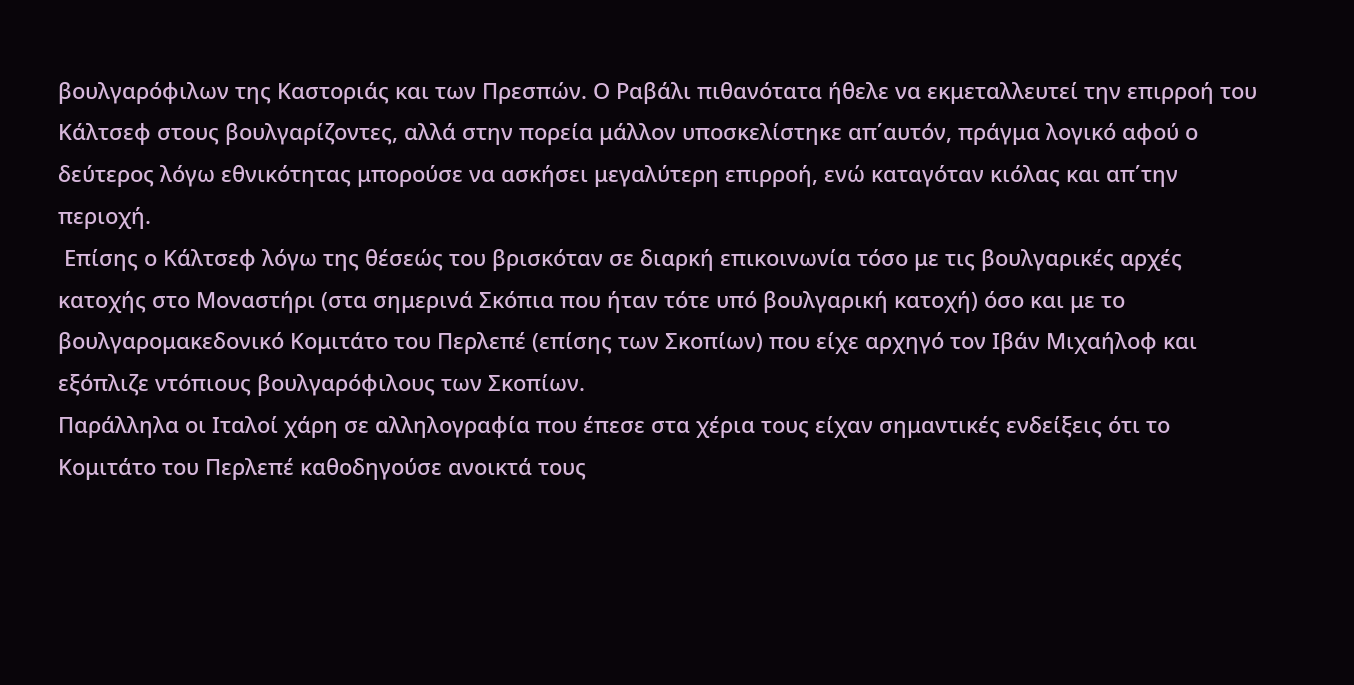βουλγαρόφιλων της Καστοριάς και των Πρεσπών. Ο Ραβάλι πιθανότατα ήθελε να εκμεταλλευτεί την επιρροή του Κάλτσεφ στους βουλγαρίζοντες, αλλά στην πορεία μάλλον υποσκελίστηκε απ΄αυτόν, πράγμα λογικό αφού ο δεύτερος λόγω εθνικότητας μπορούσε να ασκήσει μεγαλύτερη επιρροή, ενώ καταγόταν κιόλας και απ΄την περιοχή.
 Επίσης ο Κάλτσεφ λόγω της θέσεώς του βρισκόταν σε διαρκή επικοινωνία τόσο με τις βουλγαρικές αρχές κατοχής στο Μοναστήρι (στα σημερινά Σκόπια που ήταν τότε υπό βουλγαρική κατοχή) όσο και με το βουλγαρομακεδονικό Κομιτάτο του Περλεπέ (επίσης των Σκοπίων) που είχε αρχηγό τον Ιβάν Μιχαήλοφ και εξόπλιζε ντόπιους βουλγαρόφιλους των Σκοπίων.
Παράλληλα οι Ιταλοί χάρη σε αλληλογραφία που έπεσε στα χέρια τους είχαν σημαντικές ενδείξεις ότι το Κομιτάτο του Περλεπέ καθοδηγούσε ανοικτά τους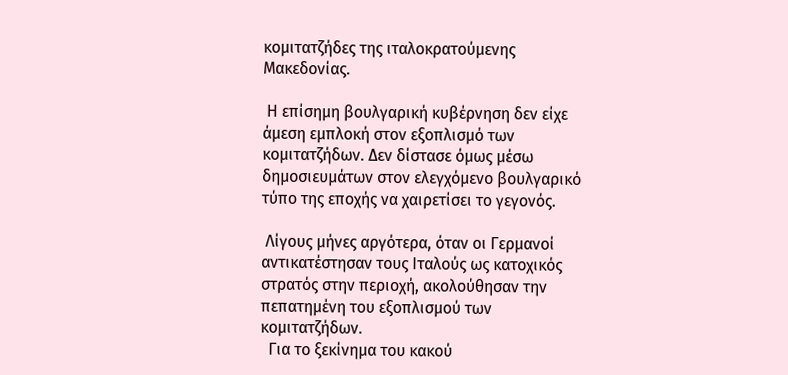κομιτατζήδες της ιταλοκρατούμενης Μακεδονίας.

 Η επίσημη βουλγαρική κυβέρνηση δεν είχε άμεση εμπλοκή στον εξοπλισμό των κομιτατζήδων. Δεν δίστασε όμως μέσω δημοσιευμάτων στον ελεγχόμενο βουλγαρικό τύπο της εποχής να χαιρετίσει το γεγονός.

 Λίγους μήνες αργότερα, όταν οι Γερμανοί αντικατέστησαν τους Ιταλούς ως κατοχικός στρατός στην περιοχή, ακολούθησαν την πεπατημένη του εξοπλισμού των κομιτατζήδων.
  Για το ξεκίνημα του κακού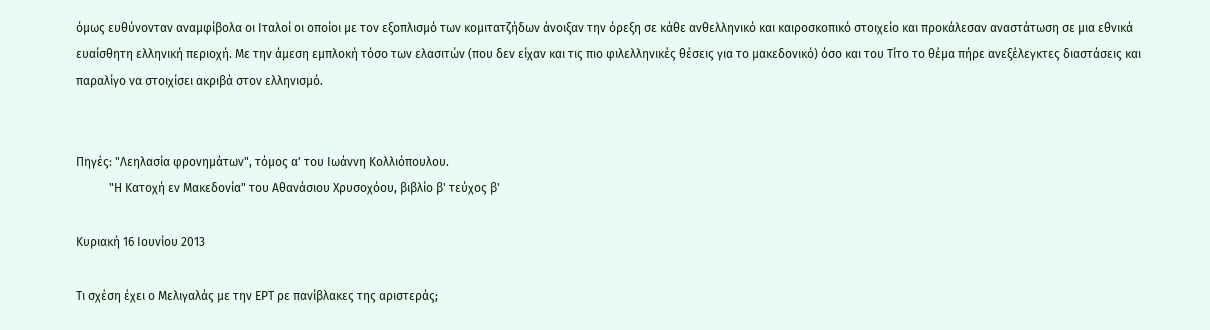όμως ευθύνονταν αναμφίβολα οι Ιταλοί οι οποίοι με τον εξοπλισμό των κομιτατζήδων άνοιξαν την όρεξη σε κάθε ανθελληνικό και καιροσκοπικό στοιχείο και προκάλεσαν αναστάτωση σε μια εθνικά ευαίσθητη ελληνική περιοχή. Με την άμεση εμπλοκή τόσο των ελασιτών (που δεν είχαν και τις πιο φιλελληνικές θέσεις για το μακεδονικό) όσο και του Τίτο το θέμα πήρε ανεξέλεγκτες διαστάσεις και παραλίγο να στοιχίσει ακριβά στον ελληνισμό.


Πηγές: "Λεηλασία φρονημάτων", τόμος α' του Ιωάννη Κολλιόπουλου.
           "Η Κατοχή εν Μακεδονία" του Αθανάσιου Χρυσοχόου, βιβλίο β' τεύχος β'

Κυριακή 16 Ιουνίου 2013

Τι σχέση έχει ο Μελιγαλάς με την ΕΡΤ ρε πανίβλακες της αριστεράς;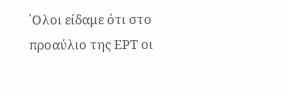΄Ολοι είδαμε ότι στο προαύλιο της ΕΡΤ οι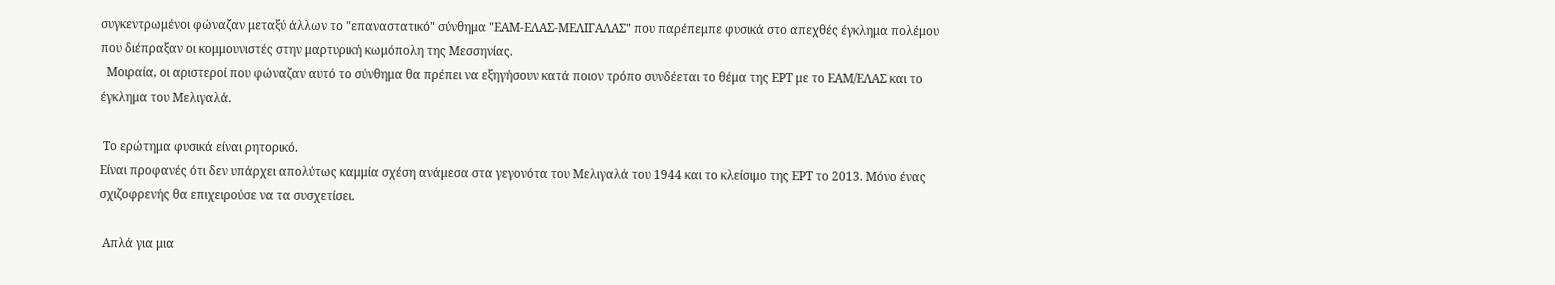συγκεντρωμένοι φώναζαν μεταξύ άλλων το "επαναστατικό" σύνθημα "ΕΑΜ-ΕΛΑΣ-ΜΕΛΙΓΑΛΑΣ" που παρέπεμπε φυσικά στο απεχθές έγκλημα πολέμου που διέπραξαν οι κομμουνιστές στην μαρτυρική κωμόπολη της Μεσσηνίας.
  Μοιραία, οι αριστεροί που φώναζαν αυτό το σύνθημα θα πρέπει να εξηγήσουν κατά ποιον τρόπο συνδέεται το θέμα της ΕΡΤ με το ΕΑΜ/ΕΛΑΣ και το έγκλημα του Μελιγαλά.

 Το ερώτημα φυσικά είναι ρητορικό.
Είναι προφανές ότι δεν υπάρχει απολύτως καμμία σχέση ανάμεσα στα γεγονότα του Μελιγαλά του 1944 και το κλείσιμο της ΕΡΤ το 2013. Μόνο ένας σχιζοφρενής θα επιχειρούσε να τα συσχετίσει.

 Απλά για μια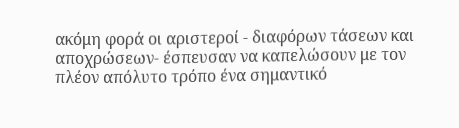ακόμη φορά οι αριστεροί - διαφόρων τάσεων και αποχρώσεων- έσπευσαν να καπελώσουν με τον πλέον απόλυτο τρόπο ένα σημαντικό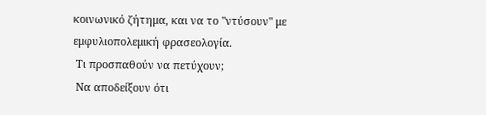κοινωνικό ζήτημα, και να το "ντύσουν" με εμφυλιοπολεμική φρασεολογία.
 Τι προσπαθούν να πετύχουν;
 Να αποδείξουν ότι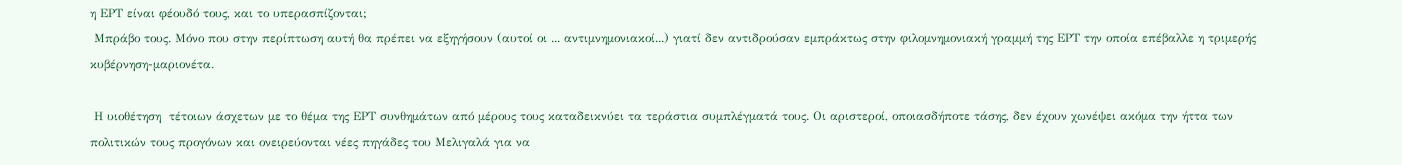η ΕΡΤ είναι φέουδό τους, και το υπερασπίζονται;
 Μπράβο τους. Μόνο που στην περίπτωση αυτή θα πρέπει να εξηγήσουν (αυτοί οι ... αντιμνημονιακοί...) γιατί δεν αντιδρούσαν εμπράκτως στην φιλομνημονιακή γραμμή της ΕΡΤ την οποία επέβαλλε η τριμερής κυβέρνηση-μαριονέτα.

 Η υιοθέτηση  τέτοιων άσχετων με το θέμα της ΕΡΤ συνθημάτων από μέρους τους καταδεικνύει τα τεράστια συμπλέγματά τους. Οι αριστεροί, οποιασδήποτε τάσης, δεν έχουν χωνέψει ακόμα την ήττα των πολιτικών τους προγόνων και ονειρεύονται νέες πηγάδες του Μελιγαλά για να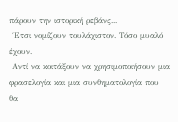πάρουν την ιστορική ρεβάνς...
 ΄Ετσι νομίζουν τουλάχιστον. Τόσο μυαλό έχουν.
 Αντί να κοιτάξουν να χρησιμοποιήσουν μια φρασελογία και μια συνθηματολογία που θα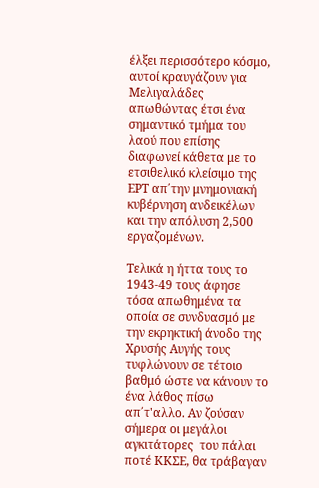έλξει περισσότερο κόσμο, αυτοί κραυγάζουν για Μελιγαλάδες απωθώντας έτσι ένα σημαντικό τμήμα του λαού που επίσης διαφωνεί κάθετα με το ετσιθελικό κλείσιμο της ΕΡΤ απ΄την μνημονιακή κυβέρνηση ανδεικέλων και την απόλυση 2,500 εργαζομένων.

Τελικά η ήττα τους το 1943-49 τους άφησε τόσα απωθημένα τα οποία σε συνδυασμό με την εκρηκτική άνοδο της Χρυσής Αυγής τους τυφλώνουν σε τέτοιο βαθμό ώστε να κάνουν το ένα λάθος πίσω απ΄τ'αλλο. Αν ζούσαν σήμερα οι μεγάλοι αγκιτάτορες  του πάλαι ποτέ ΚΚΣΕ, θα τράβαγαν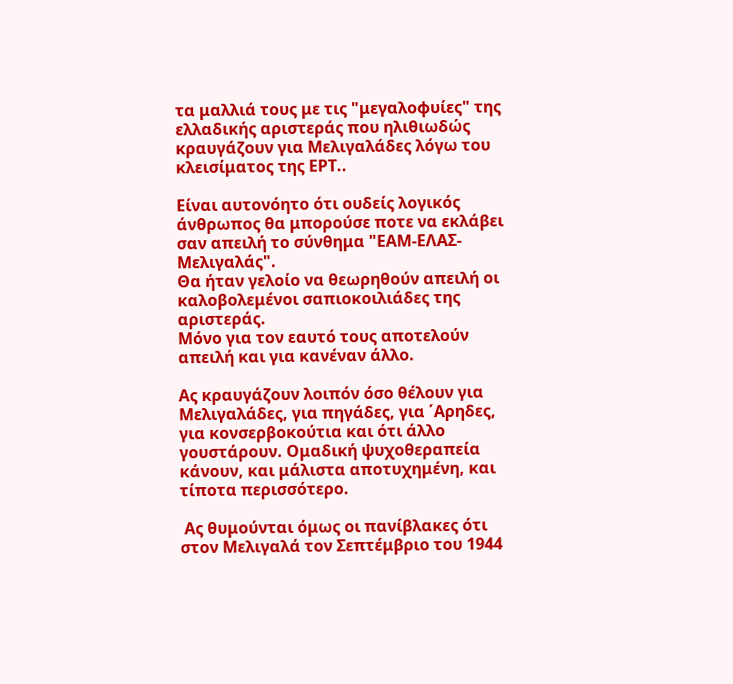τα μαλλιά τους με τις "μεγαλοφυίες" της ελλαδικής αριστεράς που ηλιθιωδώς κραυγάζουν για Μελιγαλάδες λόγω του κλεισίματος της ΕΡΤ..

Είναι αυτονόητο ότι ουδείς λογικός άνθρωπος θα μπορούσε ποτε να εκλάβει  σαν απειλή το σύνθημα "ΕΑΜ-ΕΛΑΣ-Μελιγαλάς".
Θα ήταν γελοίο να θεωρηθούν απειλή οι καλοβολεμένοι σαπιοκοιλιάδες της αριστεράς.
Μόνο για τον εαυτό τους αποτελούν απειλή και για κανέναν άλλο.

Ας κραυγάζουν λοιπόν όσο θέλουν για Μελιγαλάδες, για πηγάδες, για ΄Αρηδες, για κονσερβοκούτια και ότι άλλο γουστάρουν. Ομαδική ψυχοθεραπεία κάνουν, και μάλιστα αποτυχημένη, και τίποτα περισσότερο.

 Ας θυμούνται όμως οι πανίβλακες ότι στον Μελιγαλά τον Σεπτέμβριο του 1944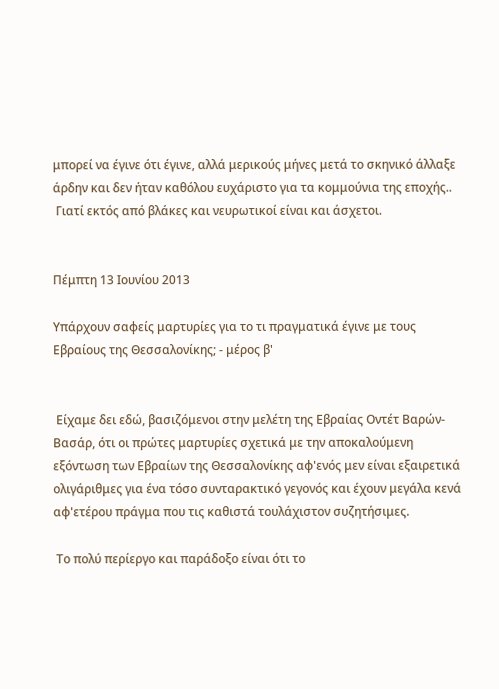μπορεί να έγινε ότι έγινε, αλλά μερικούς μήνες μετά το σκηνικό άλλαξε άρδην και δεν ήταν καθόλου ευχάριστο για τα κομμούνια της εποχής..
 Γιατί εκτός από βλάκες και νευρωτικοί είναι και άσχετοι.


Πέμπτη 13 Ιουνίου 2013

Υπάρχουν σαφείς μαρτυρίες για το τι πραγματικά έγινε με τους Εβραίους της Θεσσαλονίκης; - μέρος β'


 Είχαμε δει εδώ, βασιζόμενοι στην μελέτη της Εβραίας Οντέτ Βαρών-Βασάρ, ότι οι πρώτες μαρτυρίες σχετικά με την αποκαλούμενη εξόντωση των Εβραίων της Θεσσαλονίκης αφ'ενός μεν είναι εξαιρετικά ολιγάριθμες για ένα τόσο συνταρακτικό γεγονός και έχουν μεγάλα κενά αφ'ετέρου πράγμα που τις καθιστά τουλάχιστον συζητήσιμες.

 Το πολύ περίεργο και παράδοξο είναι ότι το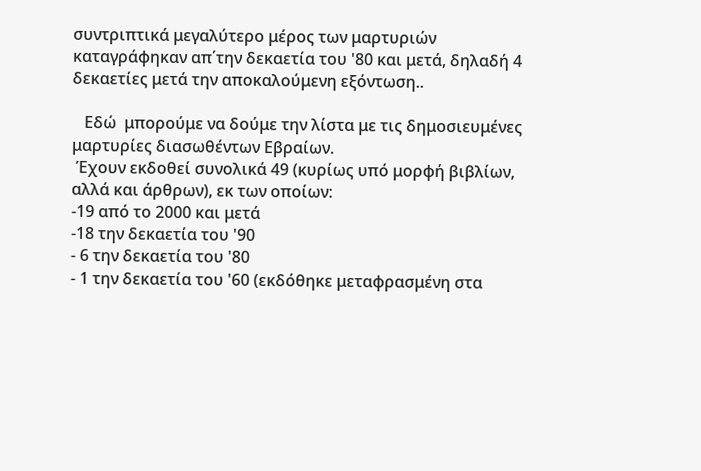συντριπτικά μεγαλύτερο μέρος των μαρτυριών καταγράφηκαν απ΄την δεκαετία του '80 και μετά, δηλαδή 4 δεκαετίες μετά την αποκαλούμενη εξόντωση..

   Εδώ  μπορούμε να δούμε την λίστα με τις δημοσιευμένες μαρτυρίες διασωθέντων Εβραίων.
 Έχουν εκδοθεί συνολικά 49 (κυρίως υπό μορφή βιβλίων, αλλά και άρθρων), εκ των οποίων:
-19 από το 2000 και μετά
-18 την δεκαετία του '90
- 6 την δεκαετία του '80
- 1 την δεκαετία του '60 (εκδόθηκε μεταφρασμένη στα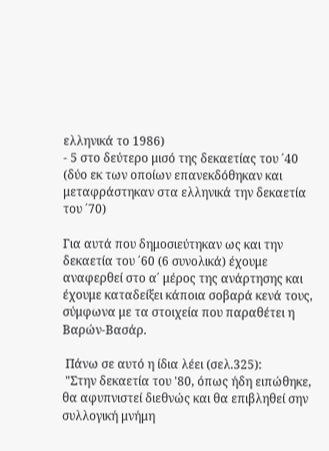ελληνικά το 1986)
- 5 στο δεύτερο μισό της δεκαετίας του ΄40 (δύο εκ των οποίων επανεκδόθηκαν και μεταφράστηκαν στα ελληνικά την δεκαετία του ΄70)

Για αυτά που δημοσιεύτηκαν ως και την δεκαετία του ΄60 (6 συνολικά) έχουμε αναφερθεί στο α΄ μέρος της ανάρτησης και έχουμε καταδείξει κάποια σοβαρά κενά τους, σύμφωνα με τα στοιχεία που παραθέτει η Βαρών-Βασάρ.

 Πάνω σε αυτό η ίδια λέει (σελ.325):
 "Στην δεκαετία του '80, όπως ήδη ειπώθηκε, θα αφυπνιστεί διεθνώς και θα επιβληθεί σην συλλογική μνήμη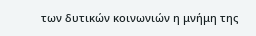των δυτικών κοινωνιών η μνήμη της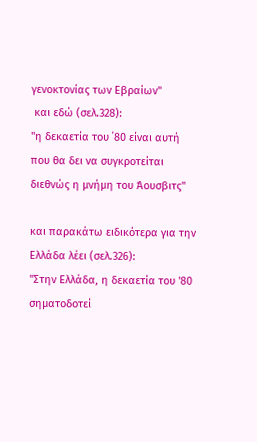γενοκτονίας των Εβραίων"
 και εδώ (σελ.328):
"η δεκαετία του ΄80 είναι αυτή που θα δει να συγκροτείται διεθνώς η μνήμη του Άουσβιτς"

και παρακάτω ειδικότερα για την Ελλάδα λέει (σελ.326):
"Στην Ελλάδα, η δεκαετία του '80 σηματοδοτεί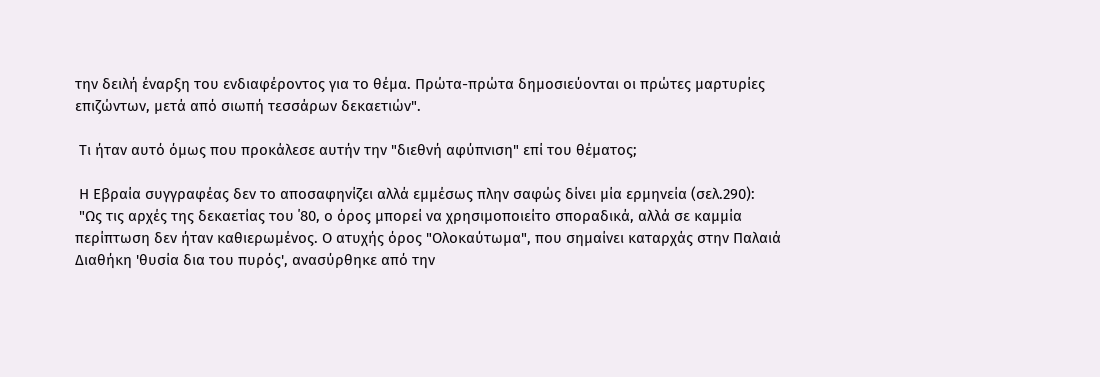την δειλή έναρξη του ενδιαφέροντος για το θέμα. Πρώτα-πρώτα δημοσιεύονται οι πρώτες μαρτυρίες επιζώντων, μετά από σιωπή τεσσάρων δεκαετιών".

 Τι ήταν αυτό όμως που προκάλεσε αυτήν την "διεθνή αφύπνιση" επί του θέματος;

 Η Εβραία συγγραφέας δεν το αποσαφηνίζει αλλά εμμέσως πλην σαφώς δίνει μία ερμηνεία (σελ.290):
 "Ως τις αρχές της δεκαετίας του ΄80, ο όρος μπορεί να χρησιμοποιείτο σποραδικά, αλλά σε καμμία περίπτωση δεν ήταν καθιερωμένος. Ο ατυχής όρος "Ολοκαύτωμα", που σημαίνει καταρχάς στην Παλαιά Διαθήκη 'θυσία δια του πυρός', ανασύρθηκε από την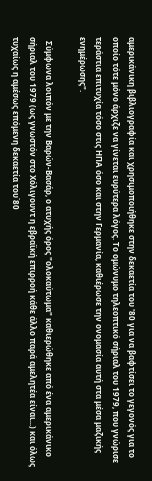αμερικάνικη βιβλιογραφία και χρησιμοποιήθηκε στην δεκαετία του '80 για να βαφτίσει το γεγονός για το οποίο τότε μόνο άρχιζε να γίνεται ευρύτερα λόγος. Το ομώνυμο τηλεοπτικό σήριαλ του 1979, που γνώρισε τεράστια επιτυχία τόσο στις ΗΠΑ όσο και στην Γερμανία, καθιέρωσε την ονομασία αυτή στα μέσα μαζικής ενημέρωσης".

  Σύμφωνα λοιπόν με την Βαρών-Βασάρ, ο ατυχής όρος "ολοκαύτωμα" καθιερώθηκε από ένα αμερικάνικο σήριαλ του 1979 (ως γνωστόν στο Χόλιγουντ η εβραϊκή επιρροή κάθε άλλο παρά αμελητέα είναι...) και όλως τυχαίως η αμέσως επόμενη δεκαετία του΄80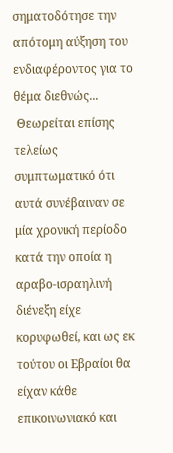σηματοδότησε την απότομη αύξηση του ενδιαφέροντος για το θέμα διεθνώς...
 Θεωρείται επίσης τελείως συμπτωματικό ότι αυτά συνέβαιναν σε μία χρονική περίοδο κατά την οποία η αραβο-ισραηλινή διένεξη είχε κορυφωθεί, και ως εκ τούτου οι Εβραίοι θα είχαν κάθε επικοινωνιακό και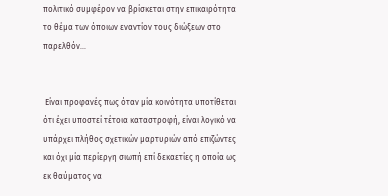πολιτικό συμφέρον να βρίσκεται στην επικαιρότητα το θέμα των όποιων εναντίον τους διώξεων στο παρελθόν...


 Είναι προφανές πως όταν μία κοινότητα υποτίθεται ότι έχει υποστεί τέτοια καταστροφή, είναι λογικό να υπάρχει πλήθος σχετικών μαρτυριών από επιζώντες και όχι μία περίεργη σιωπή επί δεκαετίες η οποία ως εκ θαύματος να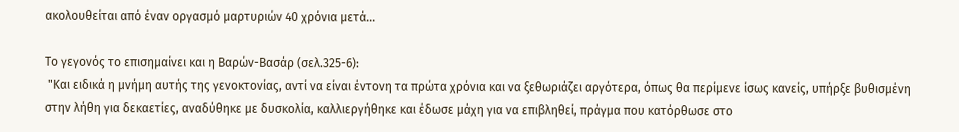ακολουθείται από έναν οργασμό μαρτυριών 40 χρόνια μετά...

Το γεγονός το επισημαίνει και η Βαρών-Βασάρ (σελ.325-6):
 "Και ειδικά η μνήμη αυτής της γενοκτονίας, αντί να είναι έντονη τα πρώτα χρόνια και να ξεθωριάζει αργότερα, όπως θα περίμενε ίσως κανείς, υπήρξε βυθισμένη στην λήθη για δεκαετίες, αναδύθηκε με δυσκολία, καλλιεργήθηκε και έδωσε μάχη για να επιβληθεί, πράγμα που κατόρθωσε στο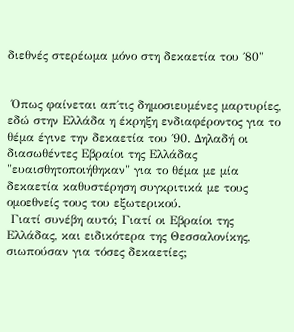διεθνές στερέωμα μόνο στη δεκαετία του ΄80"


 Όπως φαίνεται απ΄τις δημοσιευμένες μαρτυρίες, εδώ στην Ελλάδα η έκρηξη ενδιαφέροντος για το θέμα έγινε την δεκαετία του ΄90. Δηλαδή οι διασωθέντες Εβραίοι της Ελλάδας "ευαισθητοποιήθηκαν" για το θέμα με μία δεκαετία καθυστέρηση συγκριτικά με τους ομοεθνείς τους του εξωτερικού.
 Γιατί συνέβη αυτό; Γιατί οι Εβραίοι της Ελλάδας, και ειδικότερα της Θεσσαλονίκης, σιωπούσαν για τόσες δεκαετίες;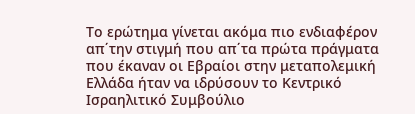Το ερώτημα γίνεται ακόμα πιο ενδιαφέρον απ΄την στιγμή που απ΄τα πρώτα πράγματα που έκαναν οι Εβραίοι στην μεταπολεμική Ελλάδα ήταν να ιδρύσουν το Κεντρικό Ισραηλιτικό Συμβούλιο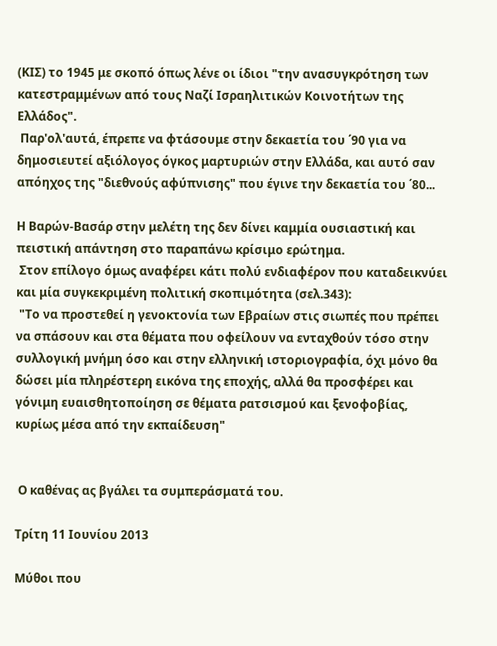(ΚΙΣ) το 1945 με σκοπό όπως λένε οι ίδιοι "την ανασυγκρότηση των κατεστραμμένων από τους Ναζί Ισραηλιτικών Κοινοτήτων της Ελλάδος".
 Παρ'ολ'αυτά, έπρεπε να φτάσουμε στην δεκαετία του ΄90 για να δημοσιευτεί αξιόλογος όγκος μαρτυριών στην Ελλάδα, και αυτό σαν απόηχος της "διεθνούς αφύπνισης" που έγινε την δεκαετία του ΄80...

Η Βαρών-Βασάρ στην μελέτη της δεν δίνει καμμία ουσιαστική και πειστική απάντηση στο παραπάνω κρίσιμο ερώτημα.
 Στον επίλογο όμως αναφέρει κάτι πολύ ενδιαφέρον που καταδεικνύει και μία συγκεκριμένη πολιτική σκοπιμότητα (σελ.343):
 "Το να προστεθεί η γενοκτονία των Εβραίων στις σιωπές που πρέπει να σπάσουν και στα θέματα που οφείλουν να ενταχθούν τόσο στην συλλογική μνήμη όσο και στην ελληνική ιστοριογραφία, όχι μόνο θα δώσει μία πληρέστερη εικόνα της εποχής, αλλά θα προσφέρει και γόνιμη ευαισθητοποίηση σε θέματα ρατσισμού και ξενοφοβίας, κυρίως μέσα από την εκπαίδευση"


 Ο καθένας ας βγάλει τα συμπεράσματά του.

Τρίτη 11 Ιουνίου 2013

Μύθοι που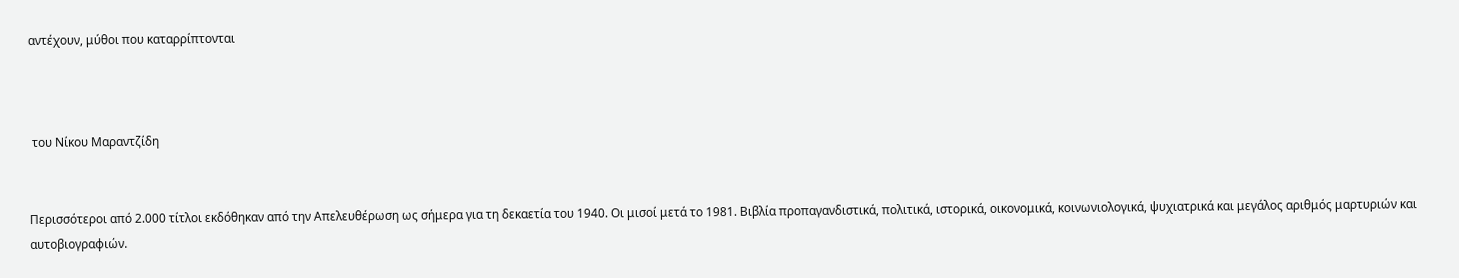αντέχουν, μύθοι που καταρρίπτονται



 του Νίκου Μαραντζίδη


Περισσότεροι από 2.000 τίτλοι εκδόθηκαν από την Απελευθέρωση ως σήμερα για τη δεκαετία του 1940. Οι μισοί μετά το 1981. Βιβλία προπαγανδιστικά, πολιτικά, ιστορικά, οικονομικά, κοινωνιολογικά, ψυχιατρικά και μεγάλος αριθμός μαρτυριών και αυτοβιογραφιών.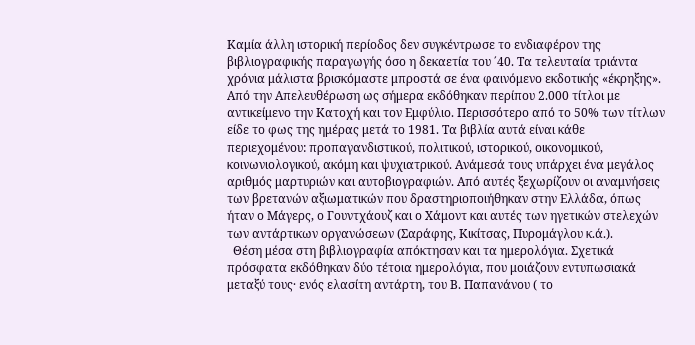Καμία άλλη ιστορική περίοδος δεν συγκέντρωσε το ενδιαφέρον της βιβλιογραφικής παραγωγής όσο η δεκαετία του ΄40. Τα τελευταία τριάντα χρόνια μάλιστα βρισκόμαστε μπροστά σε ένα φαινόμενο εκδοτικής «έκρηξης». Από την Απελευθέρωση ως σήμερα εκδόθηκαν περίπου 2.000 τίτλοι με αντικείμενο την Κατοχή και τον Εμφύλιο. Περισσότερο από το 50% των τίτλων είδε το φως της ημέρας μετά το 1981. Τα βιβλία αυτά είναι κάθε περιεχομένου: προπαγανδιστικού, πολιτικού, ιστορικού, οικονομικού, κοινωνιολογικού, ακόμη και ψυχιατρικού. Ανάμεσά τους υπάρχει ένα μεγάλος αριθμός μαρτυριών και αυτοβιογραφιών. Από αυτές ξεχωρίζουν οι αναμνήσεις των βρετανών αξιωματικών που δραστηριοποιήθηκαν στην Ελλάδα, όπως ήταν ο Μάγερς, ο Γουντχάουζ και ο Χάμοντ και αυτές των ηγετικών στελεχών των αντάρτικων οργανώσεων (Σαράφης, Κικίτσας, Πυρομάγλου κ.ά.).
  Θέση μέσα στη βιβλιογραφία απόκτησαν και τα ημερολόγια. Σχετικά πρόσφατα εκδόθηκαν δύο τέτοια ημερολόγια, που μοιάζουν εντυπωσιακά μεταξύ τους· ενός ελασίτη αντάρτη, του Β. Παπανάνου ( το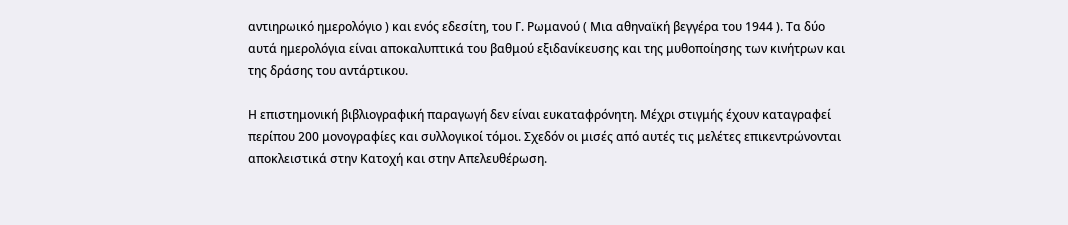αντιηρωικό ημερολόγιο ) και ενός εδεσίτη, του Γ. Ρωμανού ( Μια αθηναϊκή βεγγέρα του 1944 ). Τα δύο αυτά ημερολόγια είναι αποκαλυπτικά του βαθμού εξιδανίκευσης και της μυθοποίησης των κινήτρων και της δράσης του αντάρτικου.

Η επιστημονική βιβλιογραφική παραγωγή δεν είναι ευκαταφρόνητη. Μέχρι στιγμής έχουν καταγραφεί περίπου 200 μονογραφίες και συλλογικοί τόμοι. Σχεδόν οι μισές από αυτές τις μελέτες επικεντρώνονται αποκλειστικά στην Κατοχή και στην Απελευθέρωση.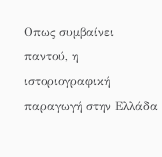Οπως συμβαίνει παντού, η ιστοριογραφική παραγωγή στην Ελλάδα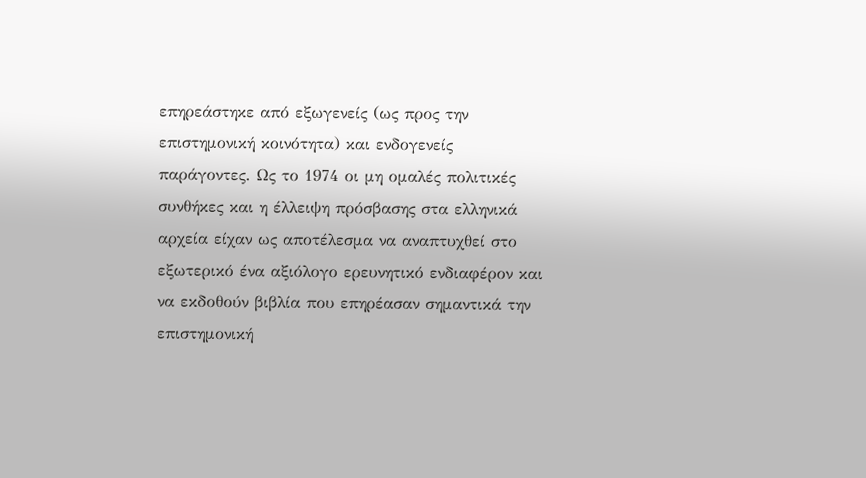επηρεάστηκε από εξωγενείς (ως προς την επιστημονική κοινότητα) και ενδογενείς παράγοντες. Ως το 1974 οι μη ομαλές πολιτικές συνθήκες και η έλλειψη πρόσβασης στα ελληνικά αρχεία είχαν ως αποτέλεσμα να αναπτυχθεί στο εξωτερικό ένα αξιόλογο ερευνητικό ενδιαφέρον και να εκδοθούν βιβλία που επηρέασαν σημαντικά την επιστημονική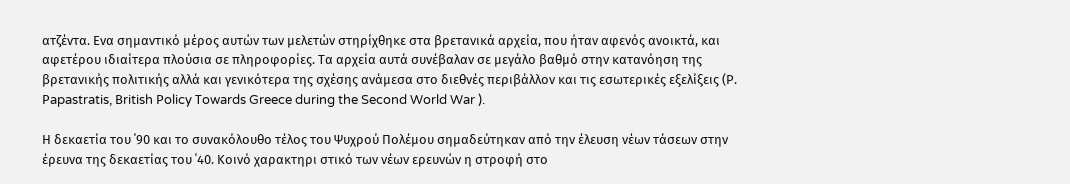ατζέντα. Ενα σημαντικό μέρος αυτών των μελετών στηρίχθηκε στα βρετανικά αρχεία, που ήταν αφενός ανοικτά, και αφετέρου ιδιαίτερα πλούσια σε πληροφορίες. Τα αρχεία αυτά συνέβαλαν σε μεγάλο βαθμό στην κατανόηση της βρετανικής πολιτικής αλλά και γενικότερα της σχέσης ανάμεσα στο διεθνές περιβάλλον και τις εσωτερικές εξελίξεις (Ρ. Ρapastratis, Βritish Ρolicy Τowards Greece during the Second World War ).

Η δεκαετία του ΄90 και το συνακόλουθο τέλος του Ψυχρού Πολέμου σημαδεύτηκαν από την έλευση νέων τάσεων στην έρευνα της δεκαετίας του ΄40. Κοινό χαρακτηρι στικό των νέων ερευνών η στροφή στο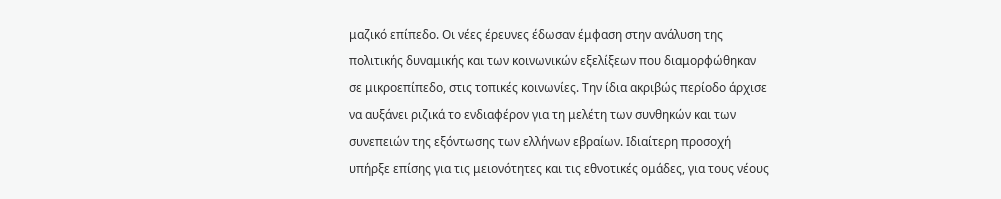μαζικό επίπεδο. Οι νέες έρευνες έδωσαν έμφαση στην ανάλυση της πολιτικής δυναμικής και των κοινωνικών εξελίξεων που διαμορφώθηκαν σε μικροεπίπεδο, στις τοπικές κοινωνίες. Την ίδια ακριβώς περίοδο άρχισε να αυξάνει ριζικά το ενδιαφέρον για τη μελέτη των συνθηκών και των συνεπειών της εξόντωσης των ελλήνων εβραίων. Ιδιαίτερη προσοχή υπήρξε επίσης για τις μειονότητες και τις εθνοτικές ομάδες, για τους νέους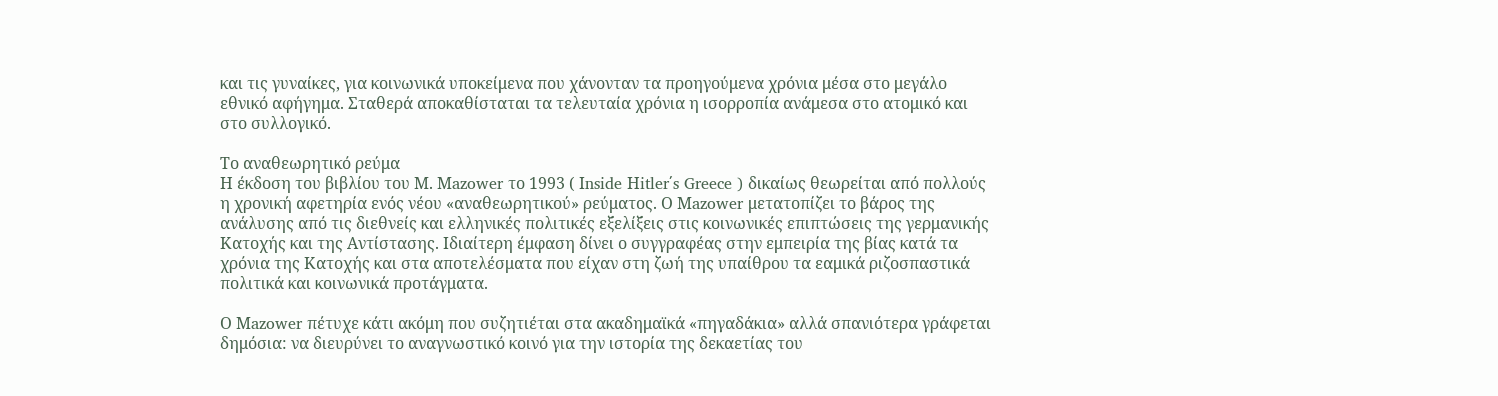και τις γυναίκες, για κοινωνικά υποκείμενα που χάνονταν τα προηγούμενα χρόνια μέσα στο μεγάλο εθνικό αφήγημα. Σταθερά αποκαθίσταται τα τελευταία χρόνια η ισορροπία ανάμεσα στο ατομικό και στο συλλογικό.

Το αναθεωρητικό ρεύμα
Η έκδοση του βιβλίου του Μ. Μazower το 1993 ( Ιnside Ηitler΄s Greece ) δικαίως θεωρείται από πολλούς η χρονική αφετηρία ενός νέου «αναθεωρητικού» ρεύματος. Ο Μazower μετατοπίζει το βάρος της ανάλυσης από τις διεθνείς και ελληνικές πολιτικές εξελίξεις στις κοινωνικές επιπτώσεις της γερμανικής Κατοχής και της Αντίστασης. Ιδιαίτερη έμφαση δίνει ο συγγραφέας στην εμπειρία της βίας κατά τα χρόνια της Κατοχής και στα αποτελέσματα που είχαν στη ζωή της υπαίθρου τα εαμικά ριζοσπαστικά πολιτικά και κοινωνικά προτάγματα.

Ο Μazower πέτυχε κάτι ακόμη που συζητιέται στα ακαδημαϊκά «πηγαδάκια» αλλά σπανιότερα γράφεται δημόσια: να διευρύνει το αναγνωστικό κοινό για την ιστορία της δεκαετίας του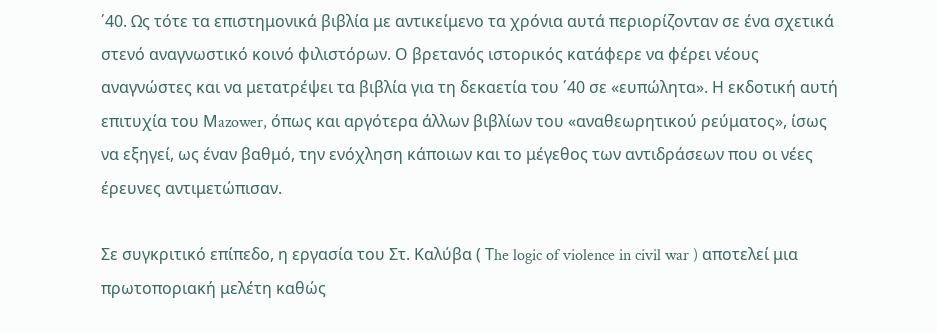΄40. Ως τότε τα επιστημονικά βιβλία με αντικείμενο τα χρόνια αυτά περιορίζονταν σε ένα σχετικά στενό αναγνωστικό κοινό φιλιστόρων. Ο βρετανός ιστορικός κατάφερε να φέρει νέους αναγνώστες και να μετατρέψει τα βιβλία για τη δεκαετία του ΄40 σε «ευπώλητα». Η εκδοτική αυτή επιτυχία του Μazower, όπως και αργότερα άλλων βιβλίων του «αναθεωρητικού ρεύματος», ίσως να εξηγεί, ως έναν βαθμό, την ενόχληση κάποιων και το μέγεθος των αντιδράσεων που οι νέες έρευνες αντιμετώπισαν.

Σε συγκριτικό επίπεδο, η εργασία του Στ. Καλύβα ( Τhe logic of violence in civil war ) αποτελεί μια πρωτοποριακή μελέτη καθώς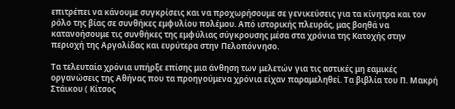επιτρέπει να κάνουμε συγκρίσεις και να προχωρήσουμε σε γενικεύσεις για τα κίνητρα και τον ρόλο της βίας σε συνθήκες εμφυλίου πολέμου. Από ιστορικής πλευράς, μας βοηθά να κατανοήσουμε τις συνθήκες της εμφύλιας σύγκρουσης μέσα στα χρόνια της Κατοχής στην περιοχή της Αργολίδας και ευρύτερα στην Πελοπόννησο.

Τα τελευταία χρόνια υπήρξε επίσης μια άνθηση των μελετών για τις αστικές μη εαμικές οργανώσεις της Αθήνας που τα προηγούμενα χρόνια είχαν παραμεληθεί. Τα βιβλία του Π. Μακρή Στάικου ( Κίτσος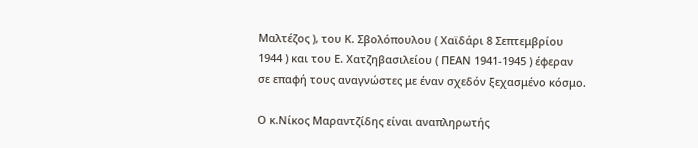Μαλτέζος ), του Κ. Σβολόπουλου ( Χαϊδάρι 8 Σεπτεμβρίου 1944 ) και του Ε. Χατζηβασιλείου ( ΠΕΑΝ 1941-1945 ) έφεραν σε επαφή τους αναγνώστες με έναν σχεδόν ξεχασμένο κόσμο.

Ο κ.Νίκος Μαραντζίδης είναι αναπληρωτής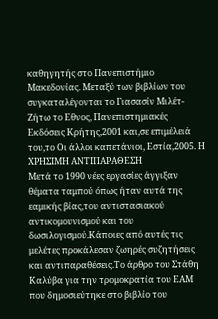καθηγητής στο Πανεπιστήμιο Μακεδονίας. Μεταξύ των βιβλίων του συγκαταλέγονται το Γιασασίν Μιλέτ- Ζήτω το Εθνος, Πανεπιστημιακές Εκδόσεις Κρήτης,2001 και,σε επιμέλειά του,το Οι άλλοι καπετάνιοι, Εστία,2005. Η ΧΡΗΣΙΜΗ ΑΝΤΙΠΑΡΑΘΕΣΗ
Μετά το 1990 νέες εργασίες άγγιξαν θέματα ταμπού όπως ήταν αυτά της εαμικής βίας,του αντιστασιακού αντικομουνισμού και του δωσιλογισμού.Κάποιες από αυτές τις μελέτες προκάλεσαν ζωηρές συζητήσεις και αντιπαραθέσεις.Το άρθρο του Στάθη Καλύβα για την τρομοκρατία του ΕΑΜ που δημοσιεύτηκε στο βιβλίο του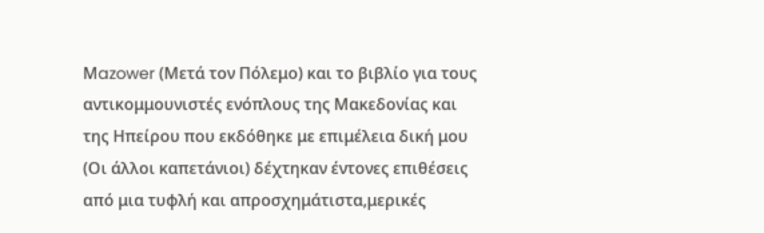Μazower (Μετά τον Πόλεμο) και το βιβλίο για τους αντικομμουνιστές ενόπλους της Μακεδονίας και της Ηπείρου που εκδόθηκε με επιμέλεια δική μου (Οι άλλοι καπετάνιοι) δέχτηκαν έντονες επιθέσεις από μια τυφλή και απροσχημάτιστα,μερικές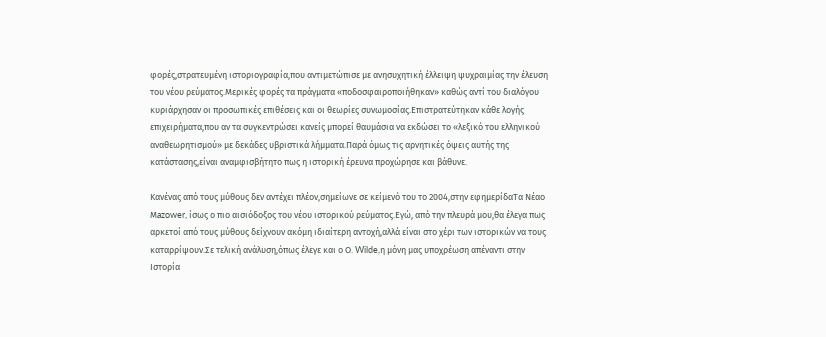φορές,στρατευμένη ιστοριογραφία,που αντιμετώπισε με ανησυχητική έλλειψη ψυχραιμίας την έλευση του νέου ρεύματος.Μερικές φορές τα πράγματα «ποδοσφαιροποιήθηκαν» καθώς αντί του διαλόγου κυριάρχησαν οι προσωπικές επιθέσεις και οι θεωρίες συνωμοσίας.Επιστρατεύτηκαν κάθε λογής επιχειρήματα,που αν τα συγκεντρώσει κανείς μπορεί θαυμάσια να εκδώσει το «λεξικό του ελληνικού αναθεωρητισμού» με δεκάδες υβριστικά λήμματα.Παρά όμως τις αρνητικές όψεις αυτής της κατάστασης,είναι αναμφισβήτητο πως η ιστορική έρευνα προχώρησε και βάθυνε.

Κανένας από τους μύθους δεν αντέχει πλέον,σημείωνε σε κείμενό του το 2004,στην εφημερίδαΤα Νέαο Μazower, ίσως ο πιο αισιόδοξος του νέου ιστορικού ρεύματος.Εγώ, από την πλευρά μου,θα έλεγα πως αρκετοί από τους μύθους δείχνουν ακόμη ιδιαίτερη αντοχή,αλλά είναι στο χέρι των ιστορικών να τους καταρρίψουν.Σε τελική ανάλυση,όπως έλεγε και ο Ο. Wilde,η μόνη μας υποχρέωση απέναντι στην Ιστορία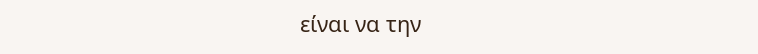είναι να την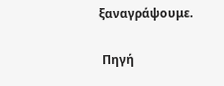ξαναγράψουμε.

 Πηγή